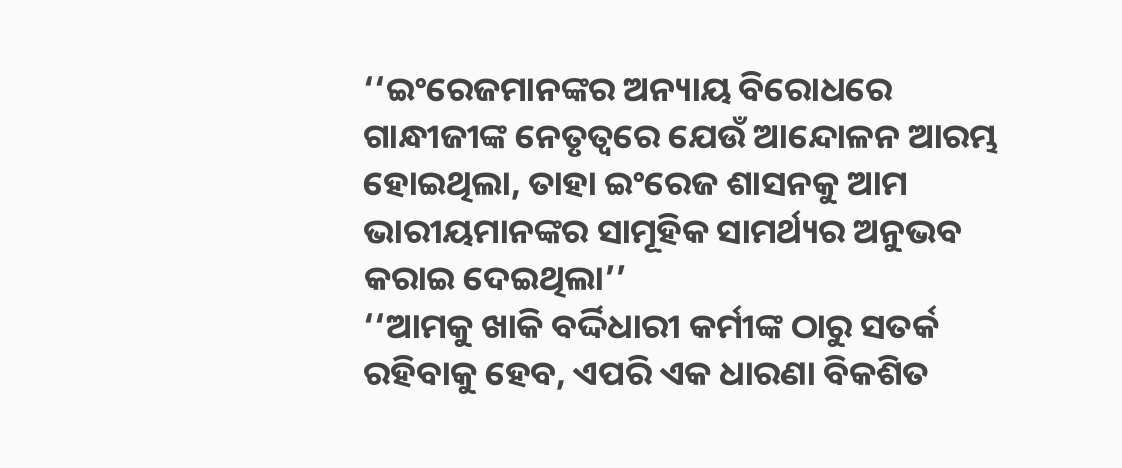‘‘ଇଂରେଜମାନଙ୍କର ଅନ୍ୟାୟ ବିରୋଧରେ ଗାନ୍ଧୀଜୀଙ୍କ ନେତୃତ୍ୱରେ ଯେଉଁ ଆନ୍ଦୋଳନ ଆରମ୍ଭ ହୋଇଥିଲା, ତାହା ଇଂରେଜ ଶାସନକୁ ଆମ ଭାରୀୟମାନଙ୍କର ସାମୂହିକ ସାମର୍ଥ୍ୟର ଅନୁଭବ କରାଇ ଦେଇଥିଲା’’
‘‘ଆମକୁ ଖାକି ବର୍ଦ୍ଦିଧାରୀ କର୍ମୀଙ୍କ ଠାରୁ ସତର୍କ ରହିବାକୁ ହେବ, ଏପରି ଏକ ଧାରଣା ବିକଶିତ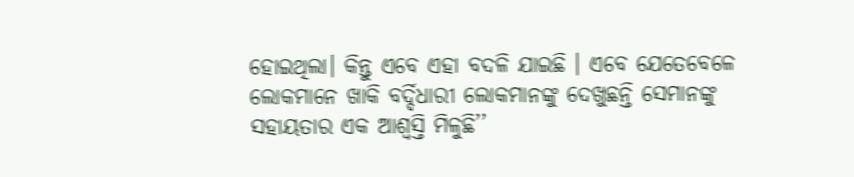ହୋଇଥିଲା। କିନ୍ତୁ ଏବେ ଏହା ବଦଳି ଯାଇଛି । ଏବେ ଯେତେବେଳେ ଲୋକମାନେ ଖାକି ବର୍ଦ୍ଦିଧାରୀ ଲୋକମାନଙ୍କୁ ଦେଖୁଛନ୍ତି ସେମାନଙ୍କୁ ସହାୟତାର ଏକ ଆଶ୍ୱସ୍ତି ମିଳୁଛି’’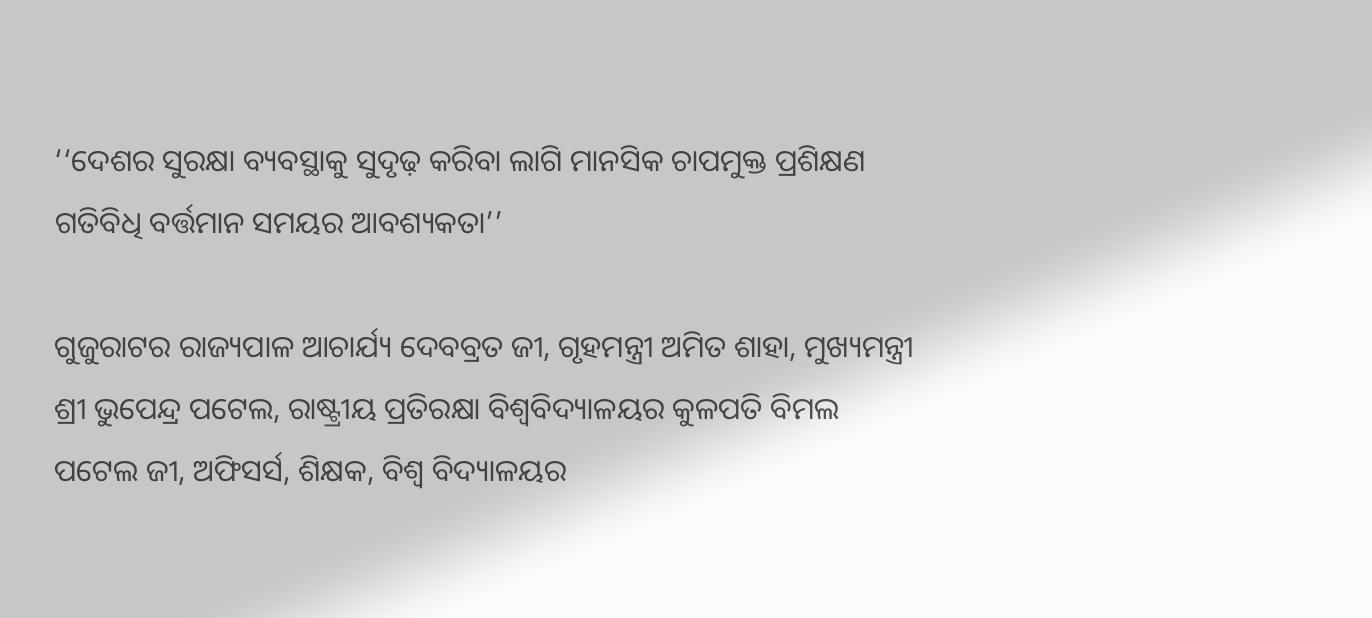‘‘ଦେଶର ସୁରକ୍ଷା ବ୍ୟବସ୍ଥାକୁ ସୁଦୃଢ଼ କରିବା ଲାଗି ମାନସିକ ଚାପମୁକ୍ତ ପ୍ରଶିକ୍ଷଣ ଗତିବିଧି ବର୍ତ୍ତମାନ ସମୟର ଆବଶ୍ୟକତା’’

ଗୁଜୁରାଟର ରାଜ୍ୟପାଳ ଆଚାର୍ଯ୍ୟ ଦେବବ୍ରତ ଜୀ, ଗୃହମନ୍ତ୍ରୀ ଅମିତ ଶାହା, ମୁଖ୍ୟମନ୍ତ୍ରୀ ଶ୍ରୀ ଭୁପେନ୍ଦ୍ର ପଟେଲ, ରାଷ୍ଟ୍ରୀୟ ପ୍ରତିରକ୍ଷା ବିଶ୍ୱବିଦ୍ୟାଳୟର କୁଳପତି ବିମଲ ପଟେଲ ଜୀ, ଅଫିସର୍ସ, ଶିକ୍ଷକ, ବିଶ୍ୱ ବିଦ୍ୟାଳୟର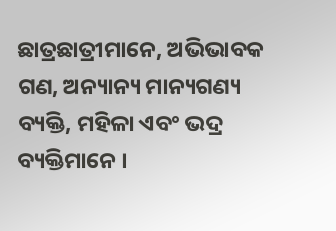ଛାତ୍ରଛାତ୍ରୀମାନେ, ଅଭିଭାବକ ଗଣ, ଅନ୍ୟାନ୍ୟ ମାନ୍ୟଗଣ୍ୟ ବ୍ୟକ୍ତି, ମହିଳା ଏବଂ ଭଦ୍ର ବ୍ୟକ୍ତିମାନେ ।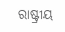ରାଷ୍ଟ୍ରୀୟ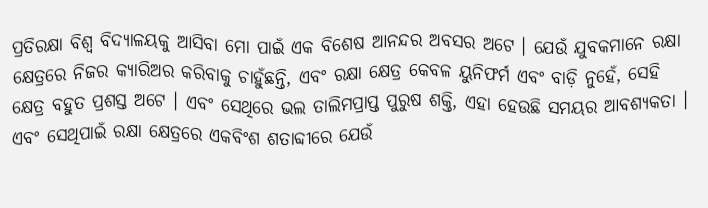ପ୍ରତିରକ୍ଷା ବିଶ୍ୱ ବିଦ୍ୟାଳୟକୁ ଆସିବା ମୋ ପାଇଁ ଏକ ବିଶେଷ ଆନନ୍ଦର ଅବସର ଅଟେ । ଯେଉଁ ଯୁବକମାନେ ରକ୍ଷା କ୍ଷେତ୍ରରେ ନିଜର କ୍ୟାରିଅର କରିବାକୁ ଚାହୁଁଛନ୍ତି, ଏବଂ ରକ୍ଷା କ୍ଷେତ୍ର କେବଳ ୟୁନିଫର୍ମ ଏବଂ ବାଡ଼ି ନୁହେଁ, ସେହି କ୍ଷେତ୍ର ବହୁତ ପ୍ରଶସ୍ତ ଅଟେ । ଏବଂ ସେଥିରେ ଭଲ ତାଲିମପ୍ରାପ୍ତ ପୁରୁଷ ଶକ୍ତି, ଏହା ହେଉଛି ସମୟର ଆବଶ୍ୟକତା । ଏବଂ ସେଥିପାଇଁ ରକ୍ଷା କ୍ଷେତ୍ରରେ ଏକବିଂଶ ଶତାବ୍ଦୀରେ ଯେଉଁ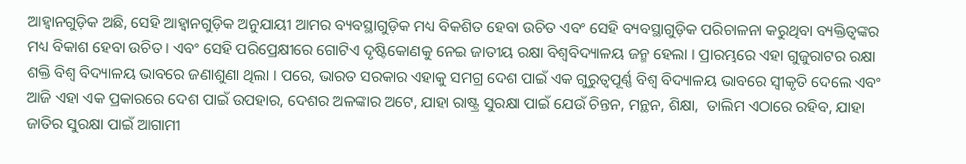ଆହ୍ୱାନଗୁଡ଼ିକ ଅଛି, ସେହି ଆହ୍ୱାନଗୁଡ଼ିକ ଅନୁଯାୟୀ ଆମର ବ୍ୟବସ୍ଥାଗୁଡ଼ିକ ମଧ୍ୟ ବିକଶିତ ହେବା ଉଚିତ ଏବଂ ସେହି ବ୍ୟବସ୍ଥାଗୁଡ଼ିକ ପରିଚାଳନା କରୁଥିବା ବ୍ୟକ୍ତିତ୍ୱଙ୍କର ମଧ୍ୟ ବିକାଶ ହେବା ଉଚିତ । ଏବଂ ସେହି ପରିପ୍ରେକ୍ଷୀରେ ଗୋଟିଏ ଦୃଷ୍ଟିକୋଣକୁ ନେଇ ଜାତୀୟ ରକ୍ଷା ବିଶ୍ୱବିଦ୍ୟାଳୟ ଜନ୍ମ ହେଲା । ପ୍ରାରମ୍ଭରେ ଏହା ଗୁଜୁରାଟର ରକ୍ଷା ଶକ୍ତି ବିଶ୍ୱ ବିଦ୍ୟାଳୟ ଭାବରେ ଜଣାଶୁଣା ଥିଲା । ପରେ, ଭାରତ ସରକାର ଏହାକୁ ସମଗ୍ର ଦେଶ ପାଇଁ ଏକ ଗୁରୁତ୍ୱପୂର୍ଣ୍ଣ ବିଶ୍ୱ ବିଦ୍ୟାଳୟ ଭାବରେ ସ୍ୱୀକୃତି ଦେଲେ ଏବଂ ଆଜି ଏହା ଏକ ପ୍ରକାରରେ ଦେଶ ପାଇଁ ଉପହାର, ଦେଶର ଅଳଙ୍କାର ଅଟେ, ଯାହା ରାଷ୍ଟ୍ର ସୁରକ୍ଷା ପାଇଁ ଯେଉଁ ଚିନ୍ତନ, ମନ୍ଥନ, ଶିକ୍ଷା,  ତାଲିମ ଏଠାରେ ରହିବ, ଯାହା ଜାତିର ସୁରକ୍ଷା ପାଇଁ ଆଗାମୀ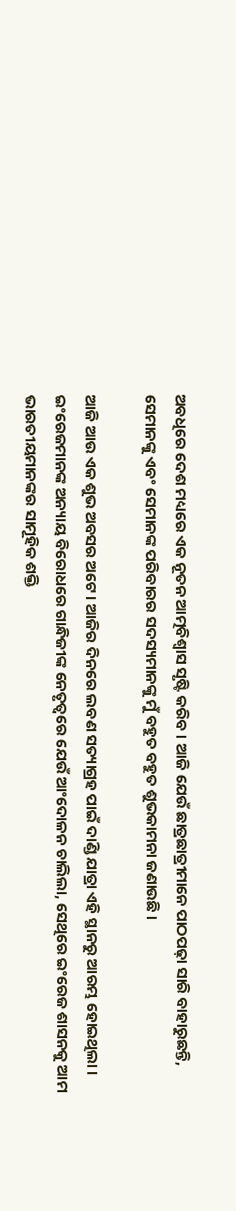ଅବଧିରେ ଦେଶ ମଧ୍ୟରେ ଏକ ନୂତନ ଆତ୍ମବିଶ୍ୱାସ ସୃଷ୍ଟି କରିବ । ଆଜି ଯେଉଁ ଛାତ୍ରଛାତ୍ରୀମାନେ ପାଠପଢ଼ା ସାରି ବାହାରୁଛନ୍ତି, ସେମାନଙ୍କୁ ଏବଂ ସେମାନଙ୍କ ପରିବାରର ସଦସ୍ୟମାନଙ୍କୁ ମୁଁ ବହୁତ ବହୁତ ଶୁଭକାମନା ଜଣାଉଛି ।

ଆଜି ଆଉ ଏକ ଶୁଭ ଅବସର ଅଟେ । ଆଜିର ଦିନରେ ଲବଣ ସତ୍ୟାଗ୍ରହ ପାଇଁ ଦାଣ୍ଡି ଯାତ୍ରା ଏହି ସ୍ଥାନରୁ ଆରମ୍ଭ ହୋଇଥିଲା । ଇଂରେଜମାନଙ୍କ ଅନ୍ୟାୟ ବିରୋଧରେ ଗାନ୍ଧିଜୀଙ୍କ ନେତୃତ୍ୱରେ ଯେଉଁ ଆଂଦୋଳନ ଚାଲିଲା, ସେଥିରେ ଇଂରେଜ ଶାସନକୁ ଆମ ଭାରତୀୟମାନଙ୍କର ସାମୂହିକ ଶକ୍ତି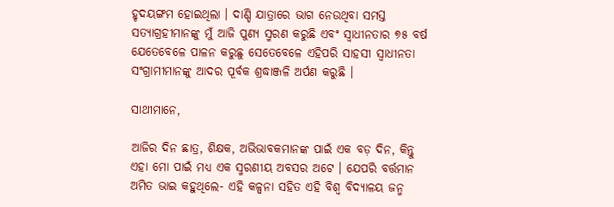ହୃଦୟଙ୍ଗମ ହୋଇଥିଲା । ଦାଣ୍ଡି ଯାତ୍ରାରେ ଭାଗ ନେଉଥିବା ସମସ୍ତ ସତ୍ୟାଗ୍ରହୀମାନଙ୍କୁ ମୁଁ ଆଜି ପୁଣ୍ୟ ସ୍ମରଣ କରୁଛି ଏବଂ ସ୍ୱାଧୀନତାର ୭୫ ବର୍ଷ ଯେତେବେଳେ ପାଳନ କରୁଛୁ ସେତେବେଳେ ଏହିପରି ସାହସୀ ସ୍ୱାଧୀନତା ସଂଗ୍ରାମୀମାନଙ୍କୁ ଆଦର ପୂର୍ବକ ଶ୍ରଦ୍ଧାଞ୍ଜଳି ଅର୍ପଣ କରୁଛି ।

ସାଥୀମାନେ,

ଆଜିର ଦିନ ଛାତ୍ର, ଶିକ୍ଷକ, ଅଭିଭାବକମାନଙ୍କ ପାଇଁ ଏକ ବଡ଼ ଦିନ, କିନ୍ତୁ ଏହା ମୋ ପାଇଁ ମଧ୍ୟ ଏକ ସ୍ମରଣୀୟ ଅବସର ଅଟେ । ଯେପରି ବର୍ତ୍ତମାନ ଅମିତ ଭାଇ କହୁଥିଲେ- ଏହି କଳ୍ପନା ସହିତ ଏହି ବିଶ୍ୱ ବିଦ୍ୟାଳୟ ଜନ୍ମ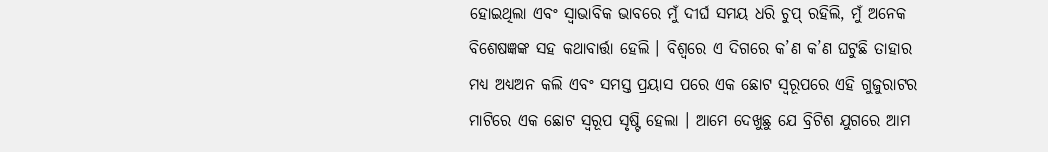ହୋଇଥିଲା ଏବଂ ସ୍ୱାଭାବିକ ଭାବରେ ମୁଁ ଦୀର୍ଘ ସମୟ ଧରି ଚୁପ୍ ରହିଲି, ମୁଁ ଅନେକ ବିଶେଷଜ୍ଞଙ୍କ ସହ କଥାବାର୍ତ୍ତା ହେଲି । ବିଶ୍ୱରେ ଏ ଦିଗରେ କ’ଣ କ’ଣ ଘଟୁଛି ତାହାର ମଧ୍ୟ ଅଧ୍ୟଅନ କଲି ଏବଂ ସମସ୍ତ ପ୍ରୟାସ ପରେ ଏକ ଛୋଟ ସ୍ୱରୂପରେ ଏହି ଗୁଜୁରାଟର ମାଟିରେ ଏକ ଛୋଟ ସ୍ୱରୂପ ସୃଷ୍ଟି ହେଲା । ଆମେ ଦେଖୁଛୁ ଯେ ବ୍ରିଟିଶ ଯୁଗରେ ଆମ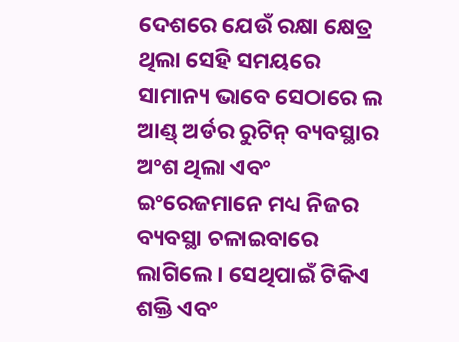ଦେଶରେ ଯେଉଁ ରକ୍ଷା କ୍ଷେତ୍ର ଥିଲା ସେହି ସମୟରେ ସାମାନ୍ୟ ଭାବେ ସେଠାରେ ଲ ଆଣ୍ଡ୍ ଅର୍ଡର ରୁଟିନ୍ ବ୍ୟବସ୍ଥାର ଅଂଶ ଥିଲା ଏବଂ ଇଂରେଜମାନେ ମଧ୍ୟ ନିଜର ବ୍ୟବସ୍ଥା ଚଳାଇବାରେ ଲାଗିଲେ । ସେଥିପାଇଁ ଟିକିଏ ଶକ୍ତି ଏବଂ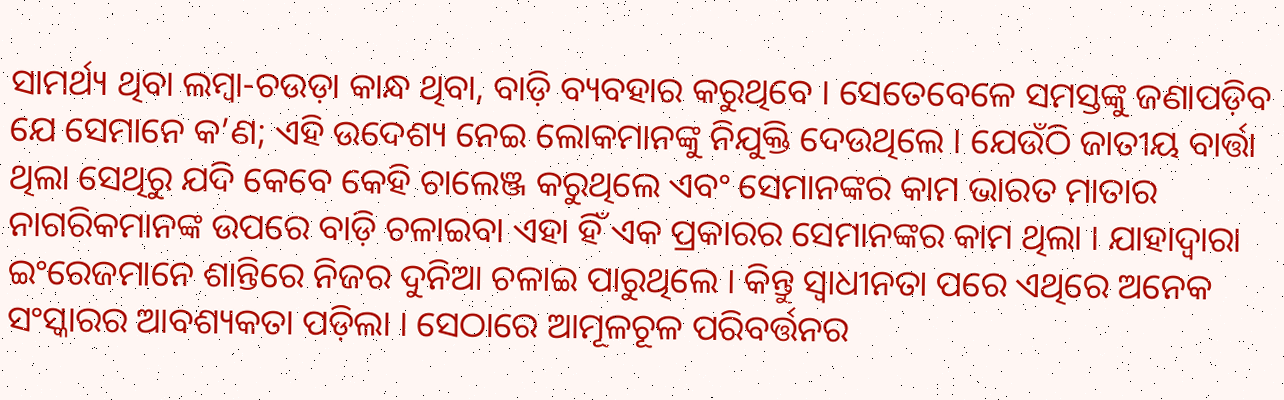ସାମର୍ଥ୍ୟ ଥିବା ଲମ୍ବା-ଚଉଡ଼ା କାନ୍ଧ ଥିବା, ବାଡ଼ି ବ୍ୟବହାର କରୁଥିବେ । ସେତେବେଳେ ସମସ୍ତଙ୍କୁ ଜଣାପଡ଼ିବ ଯେ ସେମାନେ କ’ଣ; ଏହି ଉଦେଶ୍ୟ ନେଇ ଲୋକମାନଙ୍କୁ ନିଯୁକ୍ତି ଦେଉଥିଲେ । ଯେଉଁଠି ଜାତୀୟ ବାର୍ତ୍ତା ଥିଲା ସେଥିରୁ ଯଦି କେବେ କେହି ଚାଲେଞ୍ଜ କରୁଥିଲେ ଏବଂ ସେମାନଙ୍କର କାମ ଭାରତ ମାତାର ନାଗରିକମାନଙ୍କ ଉପରେ ବାଡ଼ି ଚଳାଇବା ଏହା ହିଁ ଏକ ପ୍ରକାରର ସେମାନଙ୍କର କାମ ଥିଲା । ଯାହାଦ୍ୱାରା ଇଂରେଜମାନେ ଶାନ୍ତିରେ ନିଜର ଦୁନିଆ ଚଳାଇ ପାରୁଥିଲେ । କିନ୍ତୁ ସ୍ୱାଧୀନତା ପରେ ଏଥିରେ ଅନେକ ସଂସ୍କାରର ଆବଶ୍ୟକତା ପଡ଼ିଲା । ସେଠାରେ ଆମୂଳଚୂଳ ପରିବର୍ତ୍ତନର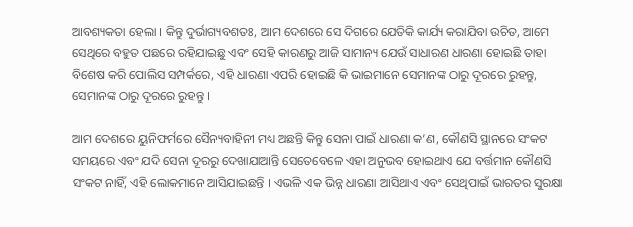ଆବଶ୍ୟକତା ହେଲା । କିନ୍ତୁ ଦୁର୍ଭାଗ୍ୟବଶତଃ, ଆମ ଦେଶରେ ସେ ଦିଗରେ ଯେତିକି କାର୍ଯ୍ୟ କରାଯିବା ଉଚିତ, ଆମେ ସେଥିରେ ବହୁତ ପଛରେ ରହିଯାଇଛୁ ଏବଂ ସେହି କାରଣରୁ ଆଜି ସାମାନ୍ୟ ଯେଉଁ ସାଧାରଣ ଧାରଣା ହୋଇଛି ତାହା ବିଶେଷ କରି ପୋଲିସ ସମ୍ପର୍କରେ, ଏହି ଧାରଣା ଏପରି ହୋଇଛି କି ଭାଇମାନେ ସେମାନଙ୍କ ଠାରୁ ଦୂରରେ ରୁହନ୍ତୁ, ସେମାନଙ୍କ ଠାରୁ ଦୂରରେ ରୁହନ୍ତୁ ।

ଆମ ଦେଶରେ ୟୁନିଫର୍ମରେ ସୈନ୍ୟବାହିନୀ ମଧ୍ୟ ଅଛନ୍ତି କିନ୍ତୁ ସେନା ପାଇଁ ଧାରଣା କ’ଣ, କୌଣସି ସ୍ଥାନରେ ସଂକଟ ସମୟରେ ଏବଂ ଯଦି ସେନା ଦୂରରୁ ଦେଖାଯାଆନ୍ତି ସେତେବେଳେ ଏହା ଅନୁଭବ ହୋଇଥାଏ ଯେ ବର୍ତ୍ତମାନ କୌଣସି ସଂକଟ ନାହିଁ, ଏହି ଲୋକମାନେ ଆସିଯାଇଛନ୍ତି । ଏଭଳି ଏକ ଭିନ୍ନ ଧାରଣା ଆସିଥାଏ ଏବଂ ସେଥିପାଇଁ ଭାରତର ସୁରକ୍ଷା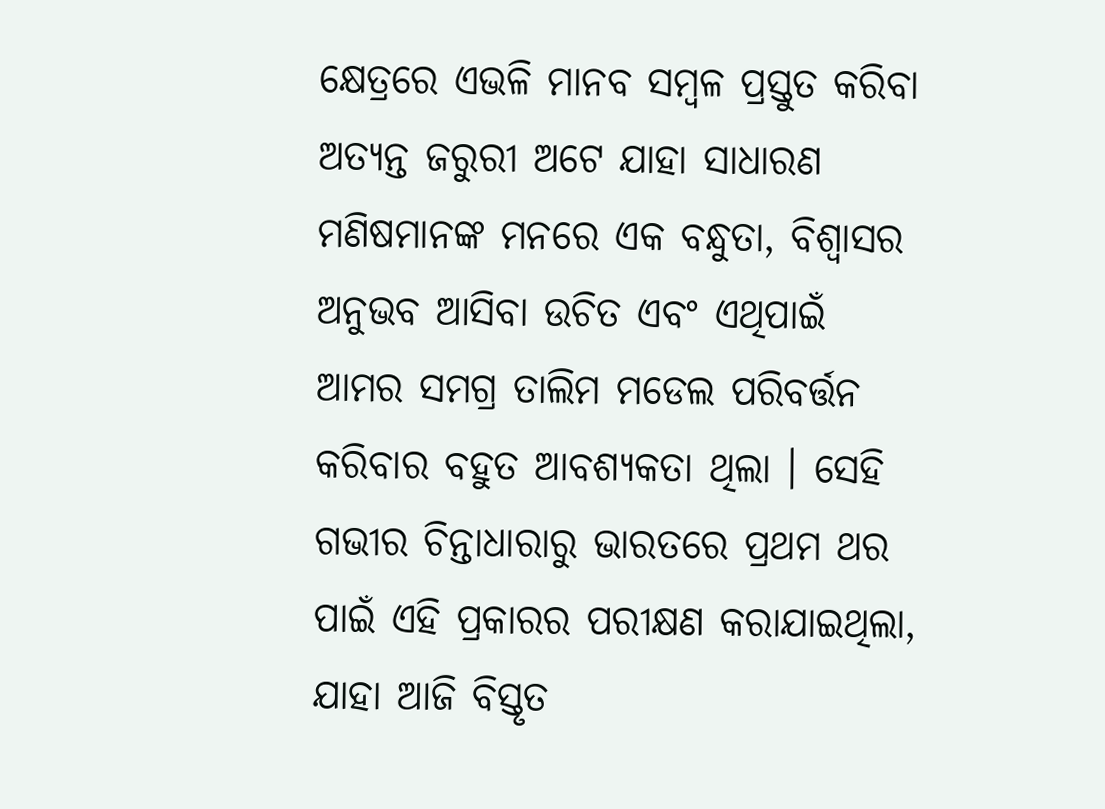କ୍ଷେତ୍ରରେ ଏଭଳି ମାନବ ସମ୍ବଳ ପ୍ରସ୍ତୁତ କରିବା ଅତ୍ୟନ୍ତ ଜରୁରୀ ଅଟେ ଯାହା ସାଧାରଣ ମଣିଷମାନଙ୍କ ମନରେ ଏକ ବନ୍ଧୁତା, ବିଶ୍ୱାସର ଅନୁଭବ ଆସିବା ଉଚିତ ଏବଂ ଏଥିପାଇଁ ଆମର ସମଗ୍ର ତାଲିମ ମଡେଲ ପରିବର୍ତ୍ତନ କରିବାର ବହୁତ ଆବଶ୍ୟକତା ଥିଲା । ସେହି ଗଭୀର ଚିନ୍ତାଧାରାରୁ ଭାରତରେ ପ୍ରଥମ ଥର ପାଇଁ ଏହି ପ୍ରକାରର ପରୀକ୍ଷଣ କରାଯାଇଥିଲା, ଯାହା ଆଜି ବିସ୍ତୃତ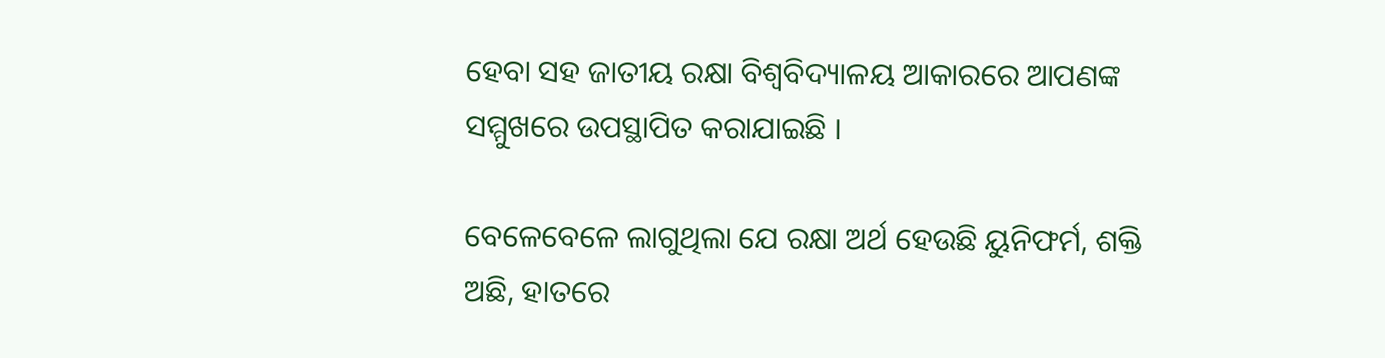ହେବା ସହ ଜାତୀୟ ରକ୍ଷା ବିଶ୍ୱବିଦ୍ୟାଳୟ ଆକାରରେ ଆପଣଙ୍କ ସମ୍ମୁଖରେ ଉପସ୍ଥାପିତ କରାଯାଇଛି ।

ବେଳେବେଳେ ଲାଗୁଥିଲା ଯେ ରକ୍ଷା ଅର୍ଥ ହେଉଛି ୟୁନିଫର୍ମ, ଶକ୍ତି ଅଛି, ହାତରେ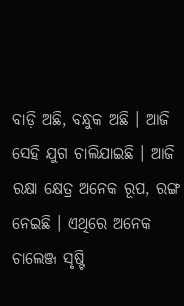ବାଡ଼ି ଅଛି, ବନ୍ଧୁକ ଅଛି । ଆଜି ସେହି ଯୁଗ ଚାଲିଯାଇଛି । ଆଜି ରକ୍ଷା କ୍ଷେତ୍ର ଅନେକ ରୂପ, ରଙ୍ଗ ନେଇଛି । ଏଥିରେ ଅନେକ ଚାଲେଞ୍ଜ ସୃଷ୍ଟି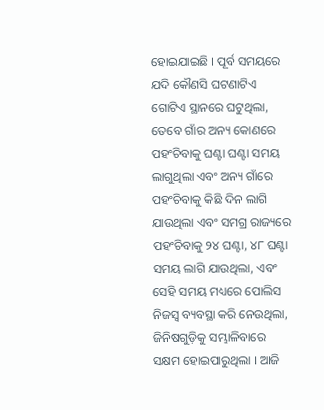ହୋଇଯାଇଛି । ପୂର୍ବ ସମୟରେ ଯଦି କୌଣସି ଘଟଣାଟିଏ ଗୋଟିଏ ସ୍ଥାନରେ ଘଟୁଥିଲା, ତେବେ ଗାଁର ଅନ୍ୟ କୋଣରେ ପହଂଚିବାକୁ ଘଣ୍ଟା ଘଣ୍ଟା ସମୟ ଲାଗୁଥିଲା ଏବଂ ଅନ୍ୟ ଗାଁରେ ପହଂଚିବାକୁ କିଛି ଦିନ ଲାଗି ଯାଉଥିଲା ଏବଂ ସମଗ୍ର ରାଜ୍ୟରେ ପହଂଚିବାକୁ ୨୪ ଘଣ୍ଟା, ୪୮ ଘଣ୍ଟା ସମୟ ଲାଗି ଯାଉଥିଲା, ଏବଂ ସେହି ସମୟ ମଧ୍ୟରେ ପୋଲିସ ନିଜସ୍ୱ ବ୍ୟବସ୍ଥା କରି ନେଉଥିଲା, ଜିନିଷଗୁଡ଼ିକୁ ସମ୍ଭାଳିବାରେ ସକ୍ଷମ ହୋଇପାରୁଥିଲା । ଆଜି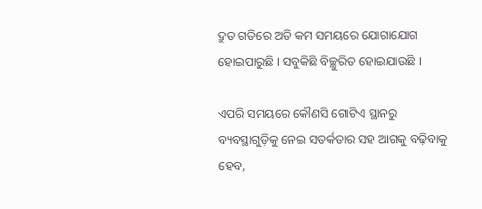ଦ୍ରୁତ ଗତିରେ ଅତି କମ ସମୟରେ ଯୋଗାଯୋଗ ହୋଇପାରୁଛି । ସବୁକିଛି ବିଚ୍ଛୁରିତ ହୋଇଯାଉଛି ।

ଏପରି ସମୟରେ କୌଣସି ଗୋଟିଏ ସ୍ଥାନରୁ ବ୍ୟବସ୍ଥାଗୁଡ଼ିକୁ ନେଇ ସତର୍କତାର ସହ ଆଗକୁ ବଢ଼ିବାକୁ ହେବ,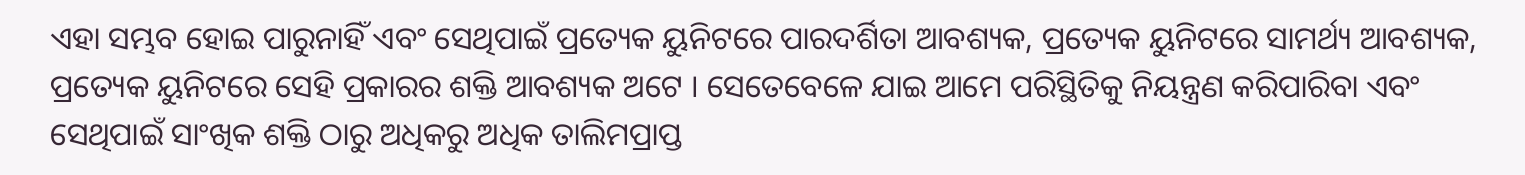ଏହା ସମ୍ଭବ ହୋଇ ପାରୁନାହିଁ ଏବଂ ସେଥିପାଇଁ ପ୍ରତ୍ୟେକ ୟୁନିଟରେ ପାରଦର୍ଶିତା ଆବଶ୍ୟକ, ପ୍ରତ୍ୟେକ ୟୁନିଟରେ ସାମର୍ଥ୍ୟ ଆବଶ୍ୟକ, ପ୍ରତ୍ୟେକ ୟୁନିଟରେ ସେହି ପ୍ରକାରର ଶକ୍ତି ଆବଶ୍ୟକ ଅଟେ । ସେତେବେଳେ ଯାଇ ଆମେ ପରିସ୍ଥିତିକୁ ନିୟନ୍ତ୍ରଣ କରିପାରିବା ଏବଂ ସେଥିପାଇଁ ସାଂଖିକ ଶକ୍ତି ଠାରୁ ଅଧିକରୁ ଅଧିକ ତାଲିମପ୍ରାପ୍ତ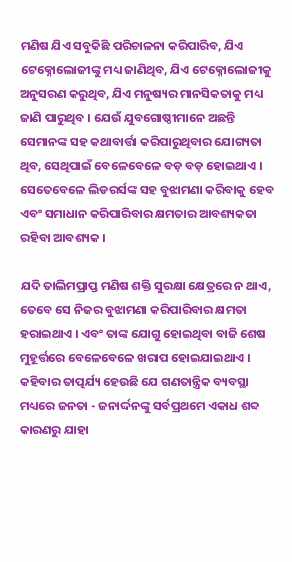ମଣିଷ ଯିଏ ସବୁକିଛି ପରିଚାଳନା କରିପାରିବ, ଯିଏ ଟେକ୍ନୋଲୋଜୀଙ୍କୁ ମଧ୍ୟ ଜାଣିଥିବ, ଯିଏ ଟେକ୍ନୋଲୋଜୀକୁ ଅନୁସରଣ କରୁଥିବ, ଯିଏ ମନୁଷ୍ୟର ମାନସିକତାକୁ ମଧ୍ୟ ଜାଣି ପାରୁଥିବ । ଯେଉଁ ଯୁବଗୋଷ୍ଠୀମାନେ ଅଛନ୍ତି ସେମାନଙ୍କ ସହ କଥାବାର୍ତ୍ତା କରିପାରୁଥିବାର ଯୋଗ୍ୟତା ଥିବ, ସେଥିପାଇଁ ବେଳେବେଳେ ବଡ଼ ବଡ଼ ହୋଇଥାଏ । ସେତେବେଳେ ଲିଡରର୍ସଙ୍କ ସହ ବୁଝାମଣା କରିବାକୁ ହେବ ଏବଂ ସମାଧାନ କରିପାରିବାର କ୍ଷମତାର ଆବଶ୍ୟକତା ରହିବା ଆବଶ୍ୟକ ।

ଯଦି ତାଲିମପ୍ରାପ୍ତ ମଣିଷ ଶକ୍ତି ସୁରକ୍ଷା କ୍ଷେତ୍ରରେ ନ ଥାଏ, ତେବେ ସେ ନିଜର ବୁଝାମଣା କରିପାରିବାର କ୍ଷମତା ହରାଇଥାଏ । ଏବଂ ତାଙ୍କ ଯୋଗୁ ହୋଇଥିବା ବାଜି ଶେଷ ମୁହୂର୍ତ୍ତରେ ବେଳେବେଳେ ଖରାପ ହୋଇଯାଇଥାଏ । କହିବାର ତାତ୍ପର୍ଯ୍ୟ ହେଉଛି ଯେ ଗଣତାନ୍ତ୍ରିକ ବ୍ୟବସ୍ଥା ମଧ୍ୟରେ ଜନତା - ଜନାର୍ଦ୍ଦନଙ୍କୁ ସର୍ବପ୍ରଥମେ ଏକାଧ ଶବ୍ଦ କାରଣରୁ ଯାହା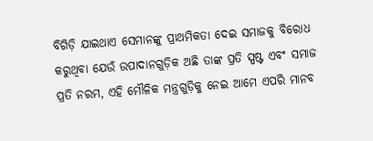ବିଗିଡ଼ି ଯାଇଥାଏ ସେମାନଙ୍କୁ ପ୍ରାଥମିକତା ଦେଇ ସମାଜକୁ ବିରୋଧ କରୁଥିବା ଯେଉଁ ଉପାଦାନଗୁଡ଼ିକ ଅଛି ତାଙ୍କ ପ୍ରତି ସ୍ପଷ୍ଟ ଏବଂ ସମାଜ ପ୍ରତି ନରମ, ଏହି ମୌଳିକ ମନ୍ତ୍ରଗୁଡ଼ିକୁ ନେଇ ଆମେ ଏପରି ମାନବ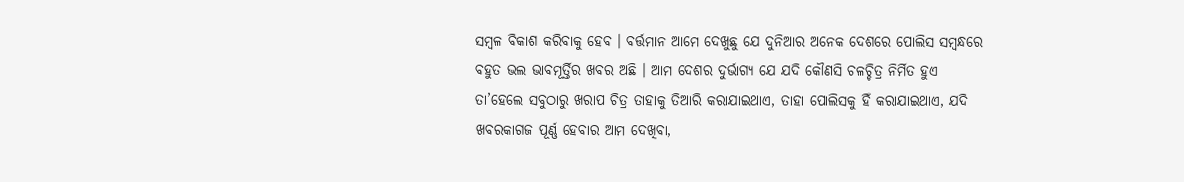ସମ୍ବଳ ବିକାଶ କରିବାକୁ ହେବ । ବର୍ତ୍ତମାନ ଆମେ ଦେଖୁଛୁ ଯେ ଦୁନିଆର ଅନେକ ଦେଶରେ ପୋଲିସ ସମ୍ବନ୍ଧରେ ବହୁତ ଭଲ ଭାବମୂର୍ତ୍ତିର ଖବର ଅଛି । ଆମ ଦେଶର ଦୁର୍ଭାଗ୍ୟ ଯେ ଯଦି କୌଣସି ଚଳଚ୍ଚିତ୍ର ନିର୍ମିତ ହୁଏ ତା’ହେଲେ ସବୁଠାରୁ ଖରାପ ଚିତ୍ର ତାହାକୁ ତିଆରି କରାଯାଇଥାଏ, ତାହା ପୋଲିସକୁ ହିଁ କରାଯାଇଥାଏ, ଯଦି ଖବରକାଗଜ ପୂର୍ଣ୍ଣ ହେବାର ଆମ ଦେଖିବା,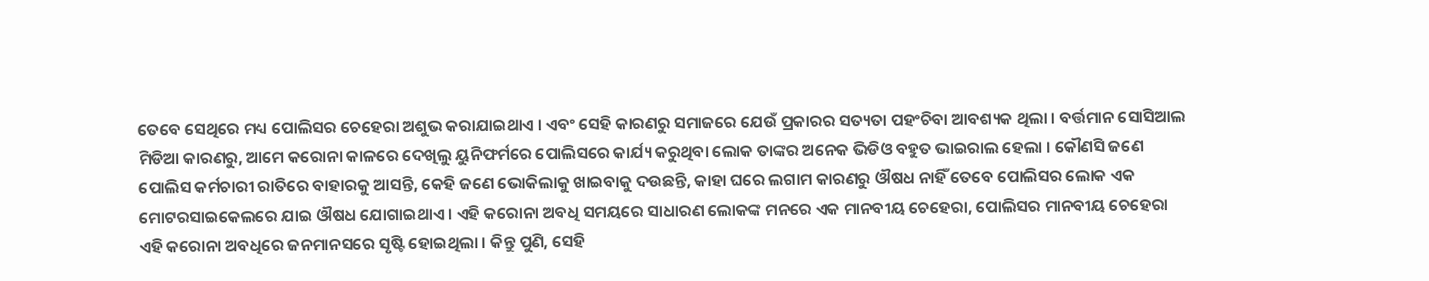ତେବେ ସେଥିରେ ମଧ୍ୟ ପୋଲିସର ଚେହେରା ଅଶୁଭ କରାଯାଇଥାଏ । ଏବଂ ସେହି କାରଣରୁ ସମାଜରେ ଯେଉଁ ପ୍ରକାରର ସତ୍ୟତା ପହଂଚିବା ଆବଶ୍ୟକ ଥିଲା । ବର୍ତ୍ତମାନ ସୋସିଆଲ ମିଡିଆ କାରଣରୁ, ଆମେ କରୋନା କାଳରେ ଦେଖିଲୁ ୟୁନିଫର୍ମରେ ପୋଲିସରେ କାର୍ଯ୍ୟ କରୁଥିବା ଲୋକ ତାଙ୍କର ଅନେକ ଭିଡିଓ ବହୁତ ଭାଇରାଲ ହେଲା । କୌଣସି ଜଣେ ପୋଲିସ କର୍ମଚାରୀ ରାତିରେ ବାହାରକୁ ଆସନ୍ତି, କେହି ଜଣେ ଭୋକିଲାକୁ ଖାଇବାକୁ ଦଉଛନ୍ତି, କାହା ଘରେ ଲଗାମ କାରଣରୁ ଔଷଧ ନାହିଁ ତେବେ ପୋଲିସର ଲୋକ ଏକ ମୋଟରସାଇକେଲରେ ଯାଇ ଔଷଧ ଯୋଗାଇଥାଏ । ଏହି କରୋନା ଅବଧି ସମୟରେ ସାଧାରଣ ଲୋକଙ୍କ ମନରେ ଏକ ମାନବୀୟ ଚେହେରା, ପୋଲିସର ମାନବୀୟ ଚେହେରା ଏହି କରୋନା ଅବଧିରେ ଜନମାନସରେ ସୃଷ୍ଟି ହୋଇଥିଲା । କିନ୍ତୁ ପୁଣି, ସେହି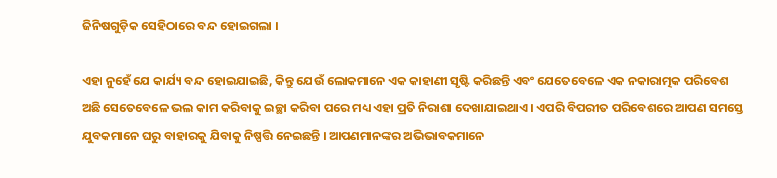ଜିନିଷଗୁଡ଼ିକ ସେହିଠାରେ ବନ୍ଦ ହୋଇଗଲା ।

ଏହା ନୁହେଁ ଯେ କାର୍ଯ୍ୟ ବନ୍ଦ ହୋଇଯାଇଛି, କିନ୍ତୁ ଯେଉଁ ଲୋକମାନେ ଏକ କାହାଣୀ ସୃଷ୍ଟି କରିଛନ୍ତି ଏବଂ ଯେତେବେଳେ ଏକ ନକାରାତ୍ମକ ପରିବେଶ ଅଛି ସେତେବେଳେ ଭଲ କାମ କରିବାକୁ ଇଚ୍ଛା କରିବା ପରେ ମଧ୍ୟ ଏହା ପ୍ରତି ନିରାଶା ଦେଖାଯାଇଥାଏ । ଏପରି ବିପରୀତ ପରିବେଶରେ ଆପଣ ସମସ୍ତେ ଯୁବକମାନେ ଘରୁ ବାହାରକୁ ଯିବାକୁ ନିଷ୍ପତ୍ତି ନେଇଛନ୍ତି । ଆପଣମାନଙ୍କର ଅଭିଭାବକମାନେ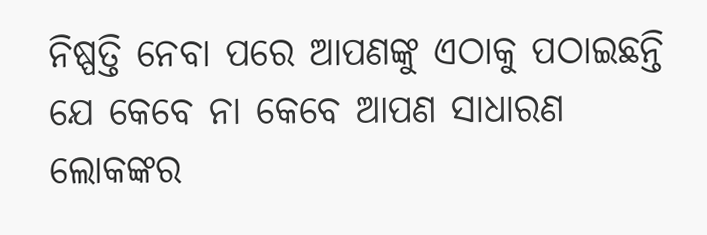ନିଷ୍ପତ୍ତି ନେବା ପରେ ଆପଣଙ୍କୁ ଏଠାକୁ ପଠାଇଛନ୍ତି ଯେ କେବେ ନା କେବେ ଆପଣ ସାଧାରଣ ଲୋକଙ୍କର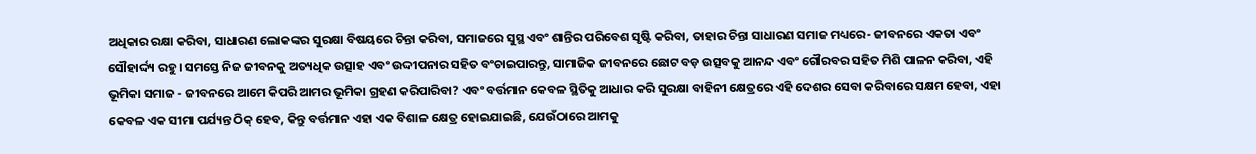ଅଧିକାର ରକ୍ଷା କରିବା, ସାଧାରଣ ଲୋକଙ୍କର ସୁରକ୍ଷା ବିଷୟରେ ଚିନ୍ତା କରିବା, ସମାଜରେ ସୁସ୍ଥ ଏବଂ ଶାନ୍ତିର ପରିବେଶ ସୃଷ୍ଟି କରିବା, ତାହାର ଚିନ୍ତା ସାଧାରଣ ସମାଜ ମଧ୍ୟରେ- ଜୀବନରେ ଏକତା ଏବଂ ସୌହାର୍ଦ୍ଦ୍ୟ ରହୁ । ସମସ୍ତେ ନିଜ ଜୀବନକୁ ଅତ୍ୟଧିକ ଉତ୍ସାହ ଏବଂ ଉଦ୍ଦୀପନାର ସହିତ ବଂଚାଇପାରନ୍ତୁ, ସାମାଜିକ ଜୀବନରେ ଛୋଟ ବଡ଼ ଉତ୍ସବକୁ ଆନନ୍ଦ ଏବଂ ଗୌରବର ସହିତ ମିଶି ପାଳନ କରିବା, ଏହି ଭୂମିକା ସମାଜ - ଜୀବନରେ ଆମେ କିପରି ଆମର ଭୂମିକା ଗ୍ରହଣ କରିପାରିବା? ଏବଂ ବର୍ତ୍ତମାନ କେବଳ ସ୍ଥିତିକୁ ଆଧାର କରି ସୁରକ୍ଷା ବାହିନୀ କ୍ଷେତ୍ରରେ ଏହି ଦେଶର ସେବା କରିବାରେ ସକ୍ଷମ ହେବା, ଏହା କେବଳ ଏକ ସୀମା ପର୍ଯ୍ୟନ୍ତ ଠିକ୍ ହେବ, କିନ୍ତୁ ବର୍ତ୍ତମାନ ଏହା ଏକ ବିଶାଳ କ୍ଷେତ୍ର ହୋଇଯାଇଛି, ଯେଉଁଠାରେ ଆମକୁ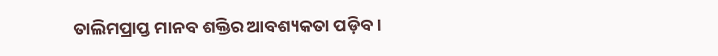ତାଲିମପ୍ରାପ୍ତ ମାନବ ଶକ୍ତିର ଆବଶ୍ୟକତା ପଡ଼ିବ ।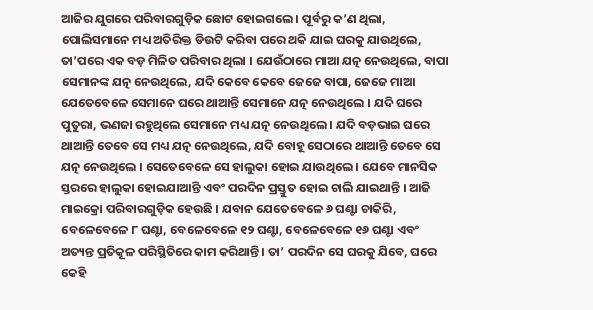ଆଜିର ଯୁଗରେ ପରିବାରଗୁଡ଼ିକ ଛୋଟ ହୋଇଗଲେ । ପୂର୍ବରୁ କ’ଣ ଥିଲା, ପୋଲିସମାନେ ମଧ୍ୟ ଅତିରିକ୍ତ ଡିଉଟି କରିବା ପରେ ଥକି ଯାଇ ଘରକୁ ଯାଉଥିଲେ, ତା’ପରେ ଏକ ବଡ଼ ମିଳିତ ପରିବାର ଥିଲା । ଯେଉଁଠାରେ ମାଆ ଯତ୍ନ ନେଉଥିଲେ, ବାପା ସେମାନଙ୍କ ଯତ୍ନ ନେଉଥିଲେ, ଯଦି କେବେ କେବେ ଜେଜେ ବାପା, ଜେଜେ ମାଆ ଯେତେବେଳେ ସେମାନେ ଘରେ ଥାଆନ୍ତି ସେମାନେ ଯତ୍ନ ନେଉଥିଲେ । ଯଦି ଘରେ ପୁତୁରା, ଭଣଜା ରହୁଥିଲେ ସେମାନେ ମଧ୍ୟ ଯତ୍ନ ନେଉଥିଲେ । ଯଦି ବଡ଼ଭାଇ ଘରେ ଥାଆନ୍ତି ତେବେ ସେ ମଧ୍ୟ ଯତ୍ନ ନେଉଥିଲେ, ଯଦି ବୋହୂ ସେଠାରେ ଥାଆନ୍ତି ତେବେ ସେ ଯତ୍ନ ନେଉଥିଲେ । ସେତେବେଳେ ସେ ହାଲୁକା ହୋଇ ଯାଉଥିଲେ । ଯେବେ ମାନସିକ ସ୍ତରରେ ହାଲୁକା ହୋଇଯାଆନ୍ତି ଏବଂ ପରଦିନ ପ୍ରସ୍ତୁତ ହୋଇ ଚାଲି ଯାଇଥାନ୍ତି । ଆଜି ମାଇକ୍ରୋ ପରିବାରଗୁଡ଼ିକ ହେଉଛି । ଯବାନ ଯେତେବେଳେ ୬ ଘଣ୍ଟା ଚାକିରି, ବେଳେବେଳେ ୮ ଘଣ୍ଟା, ବେଳେବେଳେ ୧୨ ଘଣ୍ଟା, ବେଳେବେଳେ ୧୬ ଘଣ୍ଟା ଏବଂ ଅତ୍ୟନ୍ତ ପ୍ରତିକୂଳ ପରିସ୍ଥିତିରେ କାମ କରିଥାନ୍ତି । ତା’ ପରଦିନ ସେ ଘରକୁ ଯିବେ, ଘରେ କେହି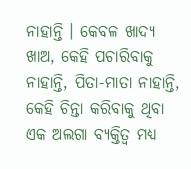ନାହାନ୍ତି । କେବଳ ଖାଦ୍ୟ ଖାଅ, କେହି ପଚାରିବାକୁ ନାହାନ୍ତି, ପିତା-ମାତା ନାହାନ୍ତି, କେହି ଚିନ୍ତା କରିବାକୁ ଥିବା ଏକ ଅଲଗା ବ୍ୟକ୍ତିତ୍ୱ ମଧ୍ୟ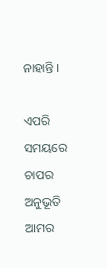ନାହାନ୍ତି ।

ଏପରି ସମୟରେ ଚାପର ଅନୁଭୂତି ଆମର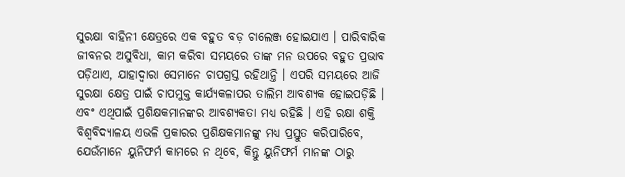ସୁରକ୍ଷା ବାହିନୀ କ୍ଷେତ୍ରରେ ଏକ ବହୁତ ବଡ଼ ଚାଲେଞ୍ଜ ହୋଇଯାଏ । ପାରିବାରିକ ଜୀବନର ଅସୁବିଧା, କାମ କରିବା ସମୟରେ ତାଙ୍କ ମନ ଉପରେ ବହୁତ ପ୍ରଭାବ ପଡ଼ିଥାଏ, ଯାହାଦ୍ୱାରା ସେମାନେ ଚାପଗ୍ରସ୍ତ ରହିଥାନ୍ତି । ଏପରି ସମୟରେ ଆଜି ସୁରକ୍ଷା କ୍ଷେତ୍ର ପାଇଁ ଚାପମୁକ୍ତ କାର୍ଯ୍ୟକଳାପର ତାଲିମ ଆବଶ୍ୟକ ହୋଇପଡ଼ିଛି । ଏବଂ ଏଥିପାଇଁ ପ୍ରଶିକ୍ଷକମାନଙ୍କର ଆବଶ୍ୟକତା ମଧ୍ୟ ରହିଛି । ଏହି ରକ୍ଷା ଶକ୍ତି ବିଶ୍ୱବିଦ୍ୟାଳୟ ଏଭଳି ପ୍ରକାରର ପ୍ରଶିକ୍ଷକମାନଙ୍କୁ ମଧ୍ୟ ପ୍ରସ୍ତୁତ କରିପାରିବେ, ଯେଉଁମାନେ ୟୁନିଫର୍ମ କାମରେ ନ ଥିବେ, କିନ୍ତୁ ୟୁନିଫର୍ମ ମାନଙ୍କ ଠାରୁ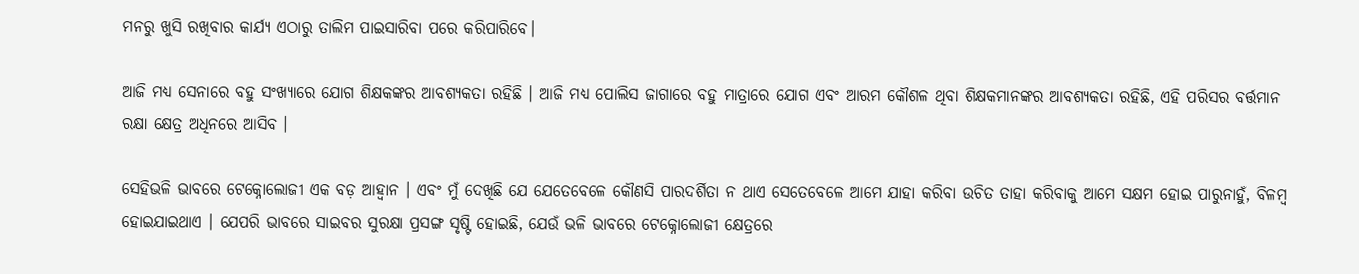ମନରୁ ଖୁସି ରଖିବାର କାର୍ଯ୍ୟ ଏଠାରୁ ତାଲିମ ପାଇସାରିବା ପରେ କରିପାରିବେ।

ଆଜି ମଧ୍ୟ ସେନାରେ ବହୁ ସଂଖ୍ୟାରେ ଯୋଗ ଶିକ୍ଷକଙ୍କର ଆବଶ୍ୟକତା ରହିଛି । ଆଜି ମଧ୍ୟ ପୋଲିସ ଜାଗାରେ ବହୁ ମାତ୍ରାରେ ଯୋଗ ଏବଂ ଆରମ କୌଶଳ ଥିବା ଶିକ୍ଷକମାନଙ୍କର ଆବଶ୍ୟକତା ରହିଛି, ଏହି ପରିସର ବର୍ତ୍ତମାନ ରକ୍ଷା କ୍ଷେତ୍ର ଅଧିନରେ ଆସିବ ।

ସେହିଭଳି ଭାବରେ ଟେକ୍ନୋଲୋଜୀ ଏକ ବଡ଼ ଆହ୍ୱାନ । ଏବଂ ମୁଁ ଦେଖିଛି ଯେ ଯେତେବେଳେ କୌଣସି ପାରଦର୍ଶିତା ନ ଥାଏ ସେତେବେଳେ ଆମେ ଯାହା କରିବା ଉଚିତ ତାହା କରିବାକୁ ଆମେ ସକ୍ଷମ ହୋଇ ପାରୁନାହୁଁ, ବିଳମ୍ବ ହୋଇଯାଇଥାଏ । ଯେପରି ଭାବରେ ସାଇବର ସୁରକ୍ଷା ପ୍ରସଙ୍ଗ ସୃଷ୍ଟି ହୋଇଛି, ଯେଉଁ ଭଳି ଭାବରେ ଟେକ୍ନୋଲୋଜୀ କ୍ଷେତ୍ରରେ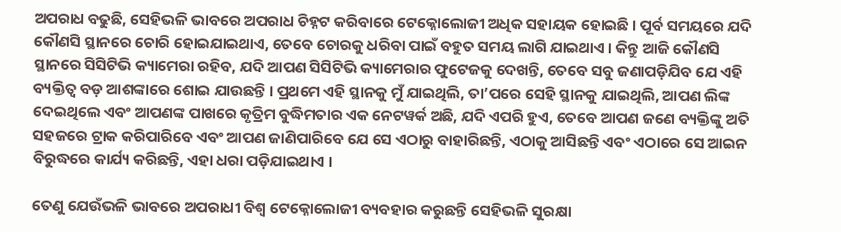ଅପରାଧ ବଢୁଛି, ସେହିଭଳି ଭାବରେ ଅପରାଧ ଚିହ୍ନଟ କରିବାରେ ଟେକ୍ନୋଲୋଜୀ ଅଧିକ ସହାୟକ ହୋଇଛି । ପୂର୍ବ ସମୟରେ ଯଦି କୌଣସି ସ୍ଥାନରେ ଚୋରି ହୋଇଯାଇଥାଏ, ତେବେ ଚୋରକୁ ଧରିବା ପାଇଁ ବହୁତ ସମୟ ଲାଗି ଯାଇଥାଏ । କିନ୍ତୁ ଆଜି କୌଣସି ସ୍ଥାନରେ ସିସିଟିଭି କ୍ୟାମେରା ରହିବ, ଯଦି ଆପଣ ସିସିଟିଭି କ୍ୟାମେରାର ଫୁଟେଜକୁ ଦେଖନ୍ତି, ତେବେ ସବୁ ଜଣାପଡ଼ିଯିବ ଯେ ଏହି ବ୍ୟକ୍ତିତ୍ୱ ବଡ଼ ଆଶଙ୍କାରେ ଶୋଇ ଯାଉଛନ୍ତି । ପ୍ରଥମେ ଏହି ସ୍ଥାନକୁ ମୁଁ ଯାଇଥିଲି, ତା’ପରେ ସେହି ସ୍ଥାନକୁ ଯାଇଥିଲି, ଆପଣ ଲିଙ୍କ ଦେଇଥିଲେ ଏବଂ ଆପଣଙ୍କ ପାଖରେ କୃତ୍ରିମ ବୁଦ୍ଧିମତାର ଏକ ନେଟୱର୍କ ଅଛି, ଯଦି ଏପରି ହୁଏ, ତେବେ ଆପଣ ଜଣେ ବ୍ୟକ୍ତିଙ୍କୁ ଅତି ସହଜରେ ଟ୍ରାକ କରିପାରିବେ ଏବଂ ଆପଣ ଜାଣିପାରିବେ ଯେ ସେ ଏଠାରୁ ବାହାରିଛନ୍ତି, ଏଠାକୁ ଆସିଛନ୍ତି ଏବଂ ଏଠାରେ ସେ ଆଇନ ବିରୁଦ୍ଧରେ କାର୍ଯ୍ୟ କରିଛନ୍ତି, ଏହା ଧରା ପଡ଼ିଯାଇଥାଏ ।

ତେଣୁ ଯେଉଁଭଳି ଭାବରେ ଅପରାଧୀ ବିଶ୍ୱ ଟେକ୍ନୋଲୋଜୀ ବ୍ୟବହାର କରୁଛନ୍ତି ସେହିଭଳି ସୁରକ୍ଷା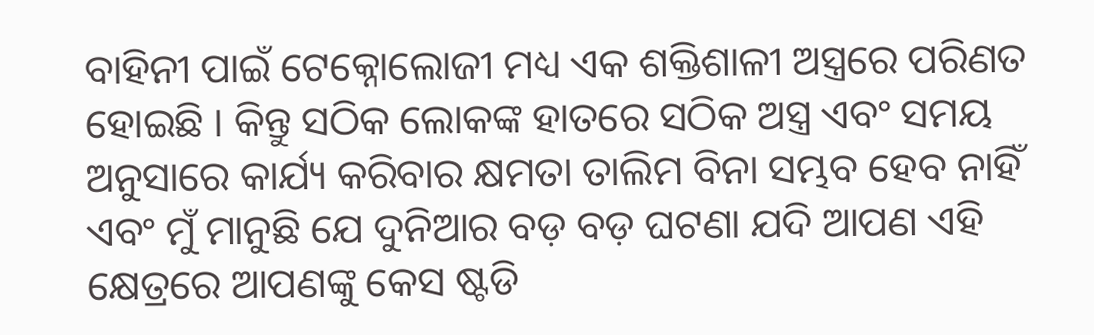ବାହିନୀ ପାଇଁ ଟେକ୍ନୋଲୋଜୀ ମଧ୍ୟ ଏକ ଶକ୍ତିଶାଳୀ ଅସ୍ତ୍ରରେ ପରିଣତ ହୋଇଛି । କିନ୍ତୁ ସଠିକ ଲୋକଙ୍କ ହାତରେ ସଠିକ ଅସ୍ତ୍ର ଏବଂ ସମୟ ଅନୁସାରେ କାର୍ଯ୍ୟ କରିବାର କ୍ଷମତା ତାଲିମ ବିନା ସମ୍ଭବ ହେବ ନାହିଁ ଏବଂ ମୁଁ ମାନୁଛି ଯେ ଦୁନିଆର ବଡ଼ ବଡ଼ ଘଟଣା ଯଦି ଆପଣ ଏହି କ୍ଷେତ୍ରରେ ଆପଣଙ୍କୁ କେସ ଷ୍ଟଡି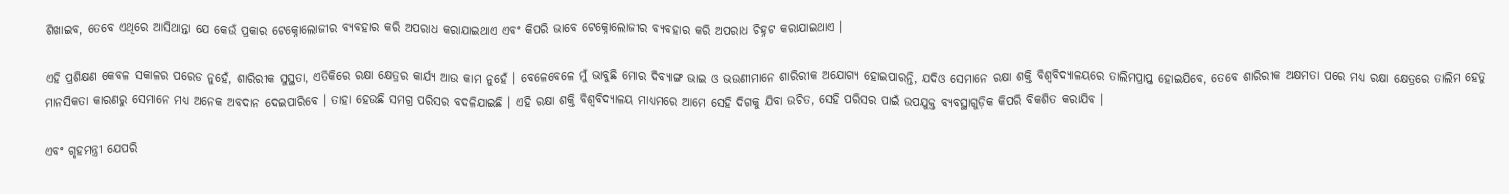ଶିଖାଇବ, ତେବେ ଏଥିରେ ଆସିଥାନ୍ତା ଯେ କେଉଁ ପ୍ରକାର ଟେକ୍ନୋଲୋଜୀର ବ୍ୟବହାର କରି ଅପରାଧ କରାଯାଇଥାଏ ଏବଂ କିପରି ଭାବେ ଟେକ୍ନୋଲୋଜୀର ବ୍ୟବହାର କରି ଅପରାଧ ଚିହ୍ନଟ କରାଯାଇଥାଏ ।

ଏହି ପ୍ରଶିକ୍ଷଣ କେବଳ ସକାଳର ପରେଡ ନୁହେଁ, ଶାରିରୀକ ସୁସ୍ଥତା, ଏତିକିରେ ରକ୍ଷା କ୍ଷେତ୍ରର କାର୍ଯ୍ୟ ଆଉ କାମ ନୁହେଁ । ବେଳେବେଳେ ମୁଁ ଭାବୁଛି ମୋର ଦିବ୍ୟାଙ୍ଗ ଭାଇ ଓ ଭଉଣୀମାନେ ଶାରିରୀକ ଅଯୋଗ୍ୟ ହୋଇପାରନ୍ତି, ଯଦିଓ ସେମାନେ ରକ୍ଷା ଶକ୍ତି ବିଶ୍ୱବିଦ୍ୟାଳୟରେ ତାଲିମପ୍ରାପ୍ତ ହୋଇଯିବେ, ତେବେ ଶାରିରୀକ ଅକ୍ଷମତା ପରେ ମଧ୍ୟ ରକ୍ଷା କ୍ଷେତ୍ରରେ ତାଲିମ ହେତୁ ମାନସିକତା କାରଣରୁ ସେମାନେ ମଧ୍ୟ ଅନେକ ଅବଦାନ ଦେଇପାରିବେ । ତାହା ହେଉଛି ସମଗ୍ର ପରିସର ବଦଳିଯାଇଛି । ଏହି ରକ୍ଷା ଶକ୍ତି ବିଶ୍ୱବିଦ୍ୟାଳୟ ମାଧ୍ୟମରେ ଆମେ ସେହି ଦିଗକୁ ଯିବା ଉଚିତ, ସେହି ପରିସର ପାଇଁ ଉପଯୁକ୍ତ ବ୍ୟବସ୍ଥାଗୁଡ଼ିକ କିପରି ବିକଶିତ କରାଯିବ ।

ଏବଂ ଗୃହମନ୍ତ୍ରୀ ଯେପରି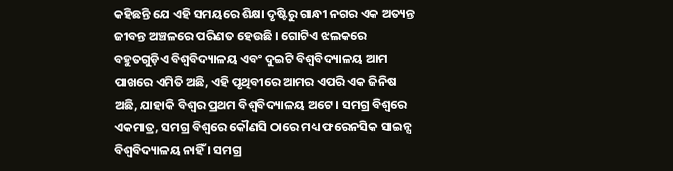କହିଛନ୍ତି ଯେ ଏହି ସମୟରେ ଶିକ୍ଷା ଦୃଷ୍ଟିରୁ ଗାନ୍ଧୀ ନଗର ଏକ ଅତ୍ୟନ୍ତ ଜୀବନ୍ତ ଅଞ୍ଚଳରେ ପରିଣତ ହେଉଛି । ଗୋଟିଏ ଝଲକରେ ବହୁତଗୁଡ଼ିଏ ବିଶ୍ୱବିଦ୍ୟାଳୟ ଏବଂ ଦୁଇଟି ବିଶ୍ୱବିଦ୍ୟାଳୟ ଆମ ପାଖରେ ଏମିତି ଅଛି, ଏହି ପୃଥିବୀରେ ଆମର ଏପରି ଏକ ଜିନିଷ ଅଛି, ଯାହାକି ବିଶ୍ୱର ପ୍ରଥମ ବିଶ୍ୱବିଦ୍ୟାଳୟ ଅଟେ । ସମଗ୍ର ବିଶ୍ୱରେ ଏକମାତ୍ର, ସମଗ୍ର ବିଶ୍ୱରେ କୌଣସି ଠାରେ ମଧ୍ୟ ଫରେନସିକ ସାଇନ୍ସ ବିଶ୍ୱବିଦ୍ୟାଳୟ ନାହିଁ । ସମଗ୍ର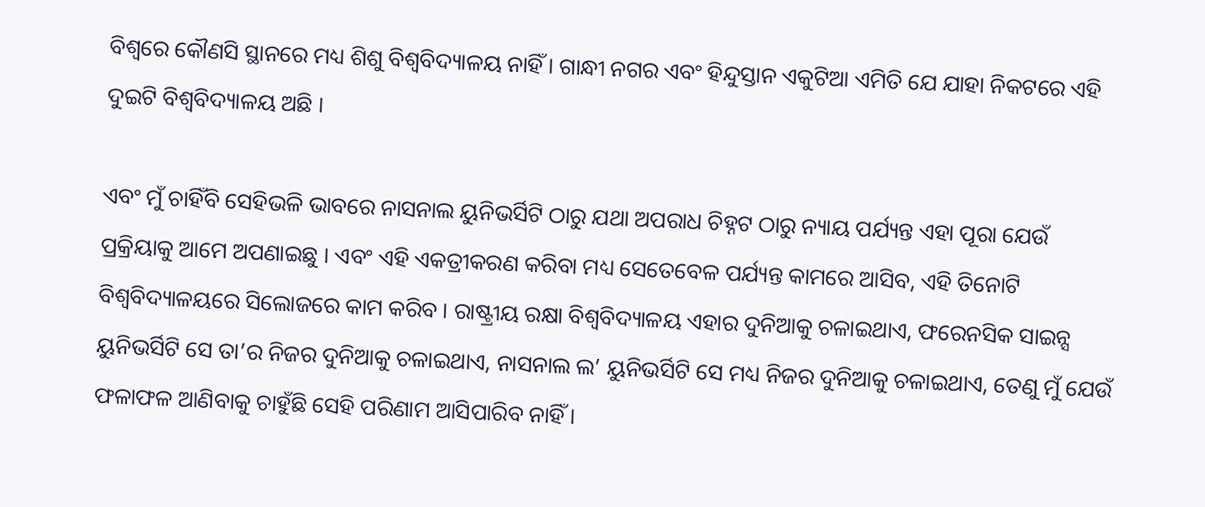ବିଶ୍ୱରେ କୌଣସି ସ୍ଥାନରେ ମଧ୍ୟ ଶିଶୁ ବିଶ୍ୱବିଦ୍ୟାଳୟ ନାହିଁ । ଗାନ୍ଧୀ ନଗର ଏବଂ ହିନ୍ଦୁସ୍ତାନ ଏକୁଟିଆ ଏମିତି ଯେ ଯାହା ନିକଟରେ ଏହି ଦୁଇଟି ବିଶ୍ୱବିଦ୍ୟାଳୟ ଅଛି ।

ଏବଂ ମୁଁ ଚାହିଁବି ସେହିଭଳି ଭାବରେ ନାସନାଲ ୟୁନିଭର୍ସିଟି ଠାରୁ ଯଥା ଅପରାଧ ଚିହ୍ନଟ ଠାରୁ ନ୍ୟାୟ ପର୍ଯ୍ୟନ୍ତ ଏହା ପୂରା ଯେଉଁ ପ୍ରକ୍ରିୟାକୁ ଆମେ ଅପଣାଇଛୁ । ଏବଂ ଏହି ଏକତ୍ରୀକରଣ କରିବା ମଧ୍ୟ ସେତେବେଳ ପର୍ଯ୍ୟନ୍ତ କାମରେ ଆସିବ, ଏହି ତିନୋଟି ବିଶ୍ୱବିଦ୍ୟାଳୟରେ ସିଲୋଜରେ କାମ କରିବ । ରାଷ୍ଟ୍ରୀୟ ରକ୍ଷା ବିଶ୍ୱବିଦ୍ୟାଳୟ ଏହାର ଦୁନିଆକୁ ଚଳାଇଥାଏ, ଫରେନସିକ ସାଇନ୍ସ ୟୁନିଭର୍ସିଟି ସେ ତା’ର ନିଜର ଦୁନିଆକୁ ଚଳାଇଥାଏ, ନାସନାଲ ଲ’ ୟୁନିଭର୍ସିଟି ସେ ମଧ୍ୟ ନିଜର ଦୁନିଆକୁ ଚଳାଇଥାଏ, ତେଣୁ ମୁଁ ଯେଉଁ ଫଳାଫଳ ଆଣିବାକୁ ଚାହୁଁଛି ସେହି ପରିଣାମ ଆସିପାରିବ ନାହିଁ ।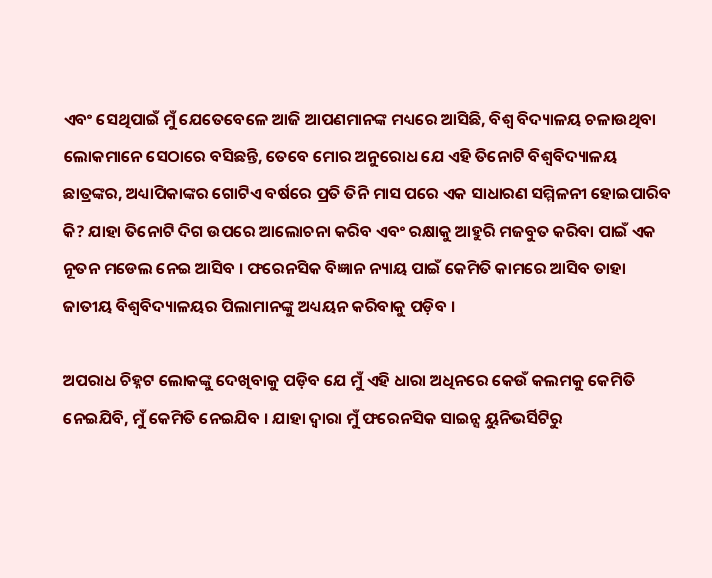ଏବଂ ସେଥିପାଇଁ ମୁଁ ଯେତେବେଳେ ଆଜି ଆପଣମାନଙ୍କ ମଧ୍ୟରେ ଆସିଛି, ବିଶ୍ୱ ବିଦ୍ୟାଳୟ ଚଳାଉଥିବା ଲୋକମାନେ ସେଠାରେ ବସିଛନ୍ତି, ତେବେ ମୋର ଅନୁରୋଧ ଯେ ଏହି ତିନୋଟି ବିଶ୍ୱବିଦ୍ୟାଳୟ ଛାତ୍ରଙ୍କର, ଅଧ୍ୟାପିକାଙ୍କର ଗୋଟିଏ ବର୍ଷରେ ପ୍ରତି ତିନି ମାସ ପରେ ଏକ ସାଧାରଣ ସମ୍ମିଳନୀ ହୋଇପାରିବ କି? ଯାହା ତିନୋଟି ଦିଗ ଉପରେ ଆଲୋଚନା କରିବ ଏବଂ ରକ୍ଷାକୁ ଆହୁରି ମଜବୁତ କରିବା ପାଇଁ ଏକ ନୂତନ ମଡେଲ ନେଇ ଆସିବ । ଫରେନସିକ ବିଜ୍ଞାନ ନ୍ୟାୟ ପାଇଁ କେମିତି କାମରେ ଆସିବ ତାହା ଜାତୀୟ ବିଶ୍ୱବିଦ୍ୟାଳୟର ପିଲାମାନଙ୍କୁ ଅଧ୍ୟୟନ କରିବାକୁ ପଡ଼ିବ ।

ଅପରାଧ ଚିହ୍ନଟ ଲୋକଙ୍କୁ ଦେଖିବାକୁ ପଡ଼ିବ ଯେ ମୁଁ ଏହି ଧାରା ଅଧିନରେ କେଉଁ କଲମକୁ କେମିତି ନେଇଯିବି, ମୁଁ କେମିତି ନେଇଯିବ । ଯାହା ଦ୍ୱାରା ମୁଁ ଫରେନସିକ ସାଇନ୍ସ ୟୁନିଭର୍ସିଟିରୁ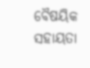ବୈଷୟିକ ସହାୟତା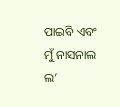ପାଇବି ଏବଂ ମୁଁ ନାସନାଲ ଲ’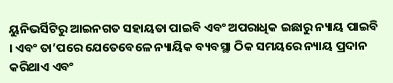ୟୁନିଭର୍ସିଟିରୁ ଆଇନଗତ ସହାୟତା ପାଇବି ଏବଂ ଅପରାଧିକ ଇଛାରୁ ନ୍ୟାୟ ପାଇବି । ଏବଂ ତା’ପରେ ଯେତେବେଳେ ନ୍ୟାୟିକ ବ୍ୟବସ୍ଥା ଠିକ ସମୟରେ ନ୍ୟାୟ ପ୍ରଦାନ କରିଥାଏ ଏବଂ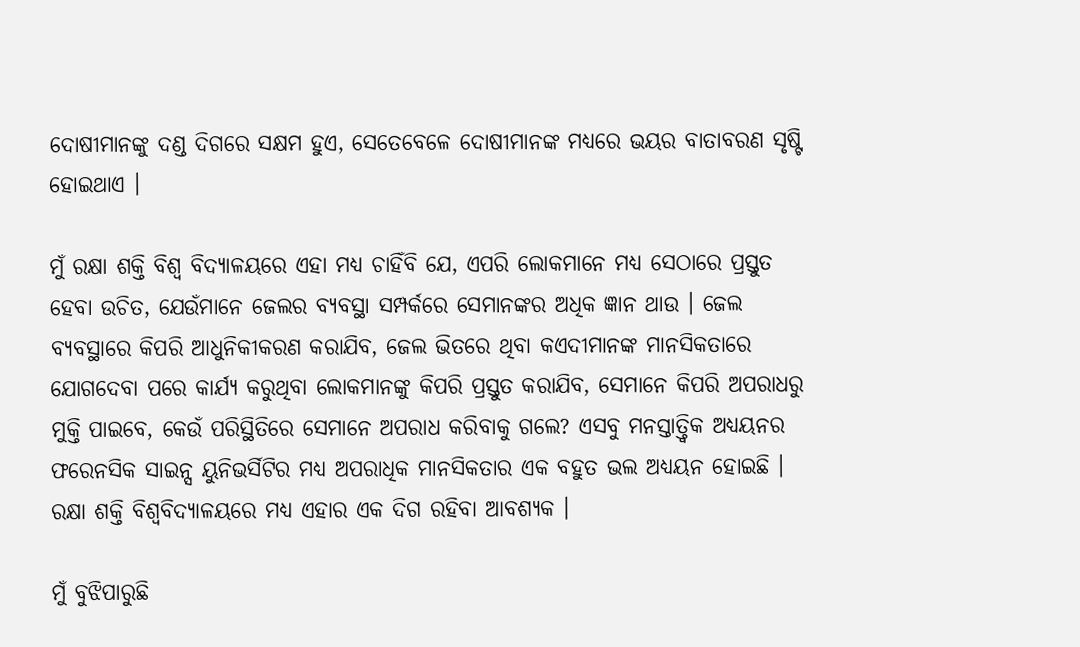ଦୋଷୀମାନଙ୍କୁ ଦଣ୍ଡ ଦିଗରେ ସକ୍ଷମ ହୁଏ, ସେତେବେଳେ ଦୋଷୀମାନଙ୍କ ମଧ୍ୟରେ ଭୟର ବାତାବରଣ ସୃଷ୍ଟି ହୋଇଥାଏ ।

ମୁଁ ରକ୍ଷା ଶକ୍ତି ବିଶ୍ୱ ବିଦ୍ୟାଳୟରେ ଏହା ମଧ୍ୟ ଚାହିଁବି ଯେ, ଏପରି ଲୋକମାନେ ମଧ୍ୟ ସେଠାରେ ପ୍ରସ୍ତୁତ ହେବା ଉଚିତ, ଯେଉଁମାନେ ଜେଲର ବ୍ୟବସ୍ଥା ସମ୍ପର୍କରେ ସେମାନଙ୍କର ଅଧିକ ଜ୍ଞାନ ଥାଉ । ଜେଲ ବ୍ୟବସ୍ଥାରେ କିପରି ଆଧୁନିକୀକରଣ କରାଯିବ, ଜେଲ ଭିତରେ ଥିବା କଏଦୀମାନଙ୍କ ମାନସିକତାରେ ଯୋଗଦେବା ପରେ କାର୍ଯ୍ୟ କରୁଥିବା ଲୋକମାନଙ୍କୁ କିପରି ପ୍ରସ୍ତୁତ କରାଯିବ, ସେମାନେ କିପରି ଅପରାଧରୁ ମୁକ୍ତି ପାଇବେ, କେଉଁ ପରିସ୍ଥିତିରେ ସେମାନେ ଅପରାଧ କରିବାକୁ ଗଲେ? ଏସବୁ ମନସ୍ତାତ୍ତ୍ୱିକ ଅଧ୍ୟୟନର ଫରେନସିକ ସାଇନ୍ସ ୟୁନିଭର୍ସିଟିର ମଧ୍ୟ ଅପରାଧିକ ମାନସିକତାର ଏକ ବହୁତ ଭଲ ଅଧ୍ୟୟନ ହୋଇଛି । ରକ୍ଷା ଶକ୍ତି ବିଶ୍ୱବିଦ୍ୟାଳୟରେ ମଧ୍ୟ ଏହାର ଏକ ଦିଗ ରହିବା ଆବଶ୍ୟକ ।

ମୁଁ ବୁଝିପାରୁଛି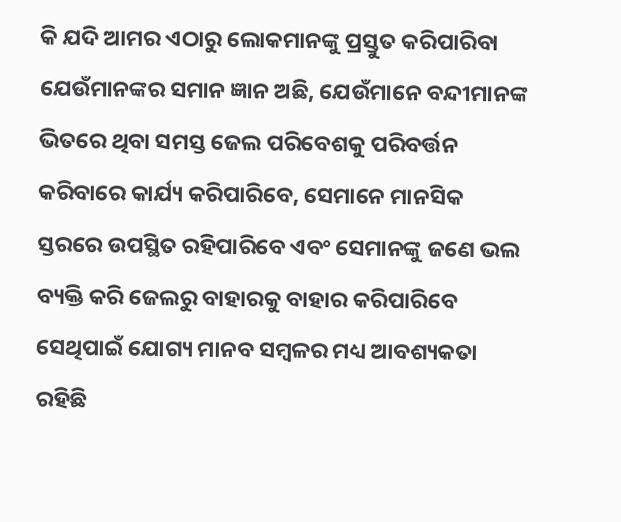କି ଯଦି ଆମର ଏଠାରୁ ଲୋକମାନଙ୍କୁ ପ୍ରସ୍ତୁତ କରିପାରିବା ଯେଉଁମାନଙ୍କର ସମାନ ଜ୍ଞାନ ଅଛି, ଯେଉଁମାନେ ବନ୍ଦୀମାନଙ୍କ ଭିତରେ ଥିବା ସମସ୍ତ ଜେଲ ପରିବେଶକୁ ପରିବର୍ତ୍ତନ କରିବାରେ କାର୍ଯ୍ୟ କରିପାରିବେ, ସେମାନେ ମାନସିକ ସ୍ତରରେ ଉପସ୍ଥିତ ରହିପାରିବେ ଏବଂ ସେମାନଙ୍କୁ ଜଣେ ଭଲ ବ୍ୟକ୍ତି କରି ଜେଲରୁ ବାହାରକୁ ବାହାର କରିପାରିବେ ସେଥିପାଇଁ ଯୋଗ୍ୟ ମାନବ ସମ୍ବଳର ମଧ୍ୟ ଆବଶ୍ୟକତା ରହିଛି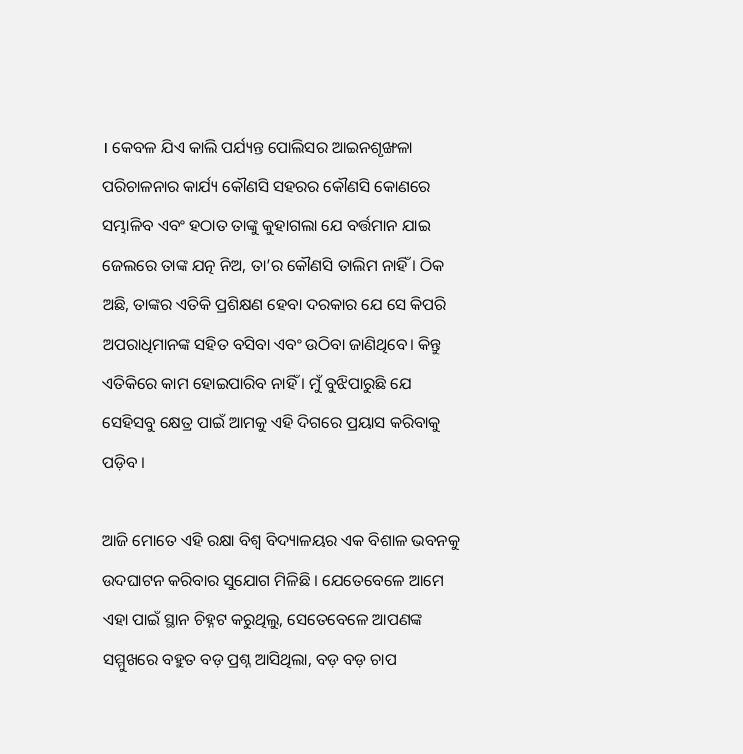। କେବଳ ଯିଏ କାଲି ପର୍ଯ୍ୟନ୍ତ ପୋଲିସର ଆଇନଶୃଙ୍ଖଳା ପରିଚାଳନାର କାର୍ଯ୍ୟ କୌଣସି ସହରର କୌଣସି କୋଣରେ ସମ୍ଭାଳିବ ଏବଂ ହଠାତ ତାଙ୍କୁ କୁହାଗଲା ଯେ ବର୍ତ୍ତମାନ ଯାଇ ଜେଲରେ ତାଙ୍କ ଯତ୍ନ ନିଅ, ତା’ର କୌଣସି ତାଲିମ ନାହିଁ । ଠିକ ଅଛି, ତାଙ୍କର ଏତିକି ପ୍ରଶିକ୍ଷଣ ହେବା ଦରକାର ଯେ ସେ କିପରି ଅପରାଧିମାନଙ୍କ ସହିତ ବସିବା ଏବଂ ଉଠିବା ଜାଣିଥିବେ। କିନ୍ତୁ ଏତିକିରେ କାମ ହୋଇପାରିବ ନାହିଁ । ମୁଁ ବୁଝିପାରୁଛି ଯେ ସେହିସବୁ କ୍ଷେତ୍ର ପାଇଁ ଆମକୁ ଏହି ଦିଗରେ ପ୍ରୟାସ କରିବାକୁ ପଡ଼ିବ ।

ଆଜି ମୋତେ ଏହି ରକ୍ଷା ବିଶ୍ୱ ବିଦ୍ୟାଳୟର ଏକ ବିଶାଳ ଭବନକୁ ଉଦଘାଟନ କରିବାର ସୁଯୋଗ ମିଳିଛି । ଯେତେବେଳେ ଆମେ ଏହା ପାଇଁ ସ୍ଥାନ ଚିହ୍ନଟ କରୁଥିଲୁ, ସେତେବେଳେ ଆପଣଙ୍କ ସମ୍ମୁଖରେ ବହୁତ ବଡ଼ ପ୍ରଶ୍ନ ଆସିଥିଲା, ବଡ଼ ବଡ଼ ଚାପ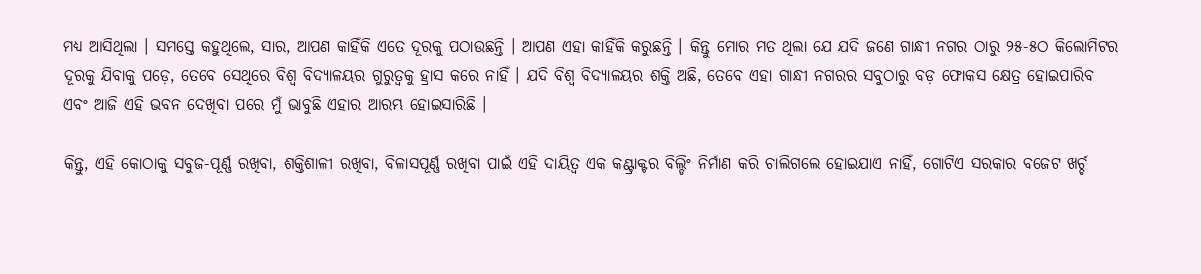ମଧ୍ୟ ଆସିଥିଲା । ସମସ୍ତେ କହୁଥିଲେ, ସାର, ଆପଣ କାହିଁକି ଏତେ ଦୂରକୁ ପଠାଉଛନ୍ତି । ଆପଣ ଏହା କାହିଁକି କରୁଛନ୍ତି । କିନ୍ତୁ ମୋର ମତ ଥିଲା ଯେ ଯଦି ଜଣେ ଗାନ୍ଧୀ ନଗର ଠାରୁ ୨୫-୫ଠ କିଲୋମିଟର ଦୂରକୁ ଯିବାକୁ ପଡ଼େ, ତେବେ ସେଥିରେ ବିଶ୍ୱ ବିଦ୍ୟାଳୟର ଗୁରୁତ୍ୱକୁ ହ୍ରାସ କରେ ନାହିଁ । ଯଦି ବିଶ୍ୱ ବିଦ୍ୟାଳୟର ଶକ୍ତି ଅଛି, ତେବେ ଏହା ଗାନ୍ଧୀ ନଗରର ସବୁଠାରୁ ବଡ଼ ଫୋକସ କ୍ଷେତ୍ର ହୋଇପାରିବ ଏବଂ ଆଜି ଏହି ଭବନ ଦେଖିବା ପରେ ମୁଁ ଭାବୁଛି ଏହାର ଆରମ୍ଭ ହୋଇସାରିଛି ।

କିନ୍ତୁ, ଏହି କୋଠାକୁ ସବୁଜ-ପୂର୍ଣ୍ଣ ରଖିବା, ଶକ୍ତିଶାଳୀ ରଖିବା, ବିଳାସପୂର୍ଣ୍ଣ ରଖିବା ପାଇଁ ଏହି ଦାୟିତ୍ୱ ଏକ କଣ୍ଟ୍ରାକ୍ଟର ବିଲ୍ଡିଂ ନିର୍ମାଣ କରି ଚାଲିଗଲେ ହୋଇଯାଏ ନାହିଁ, ଗୋଟିଏ ସରକାର ବଜେଟ ଖର୍ଚ୍ଚ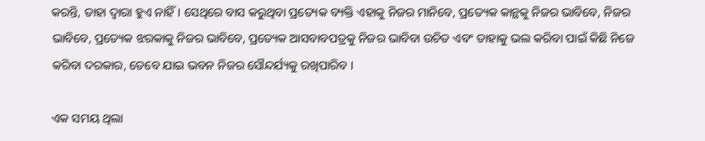କରନ୍ତି, ତାହା ଦ୍ୱାରା ହୁଏ ନାହିଁ। ସେଥିରେ ବାସ କରୁଥିବା ପ୍ରତ୍ୟେକ ବ୍ୟକ୍ତି ଏହାକୁ ନିଜର ମାନିବେ, ପ୍ରତ୍ୟେକ କାନ୍ଥକୁ ନିଜର ଭାବିବେ, ନିଜର ଭାବିବେ, ପ୍ରତ୍ୟେକ ଝରକାକୁ ନିଜର ଭାବିବେ, ପ୍ରତ୍ୟେକ ଆସବାବପତ୍ରକୁ ନିଜର ଭାବିବା ଉଚିତ ଏବଂ ତାହାକୁ ଭଲ କରିବା ପାଇଁ କିଛି ନିଜେ କରିବା ଦରକାର, ତେବେ ଯାଇ ଭବନ ନିଜର ସୌନ୍ଦର୍ଯ୍ୟକୁ ରଖିପାରିବ ।

ଏକ ସମୟ ଥିଲା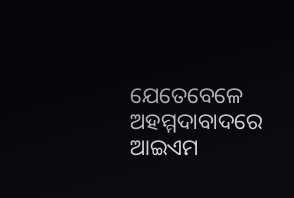ଯେତେବେଳେ ଅହମ୍ମଦାବାଦରେ ଆଇଏମ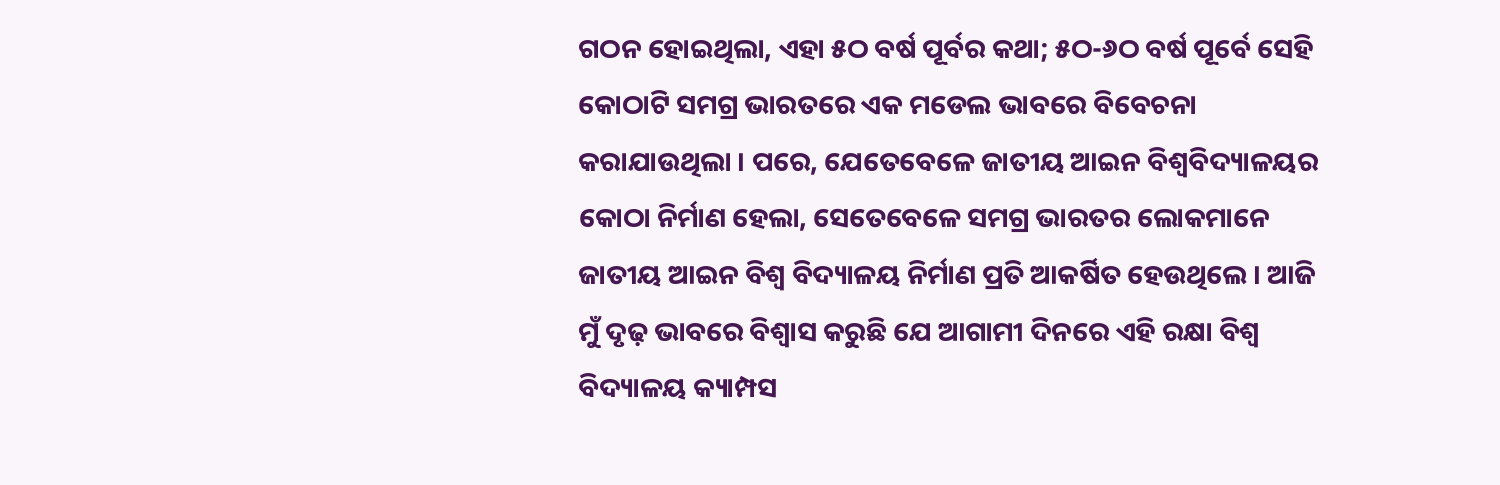ଗଠନ ହୋଇଥିଲା, ଏହା ୫ଠ ବର୍ଷ ପୂର୍ବର କଥା; ୫ଠ-୬ଠ ବର୍ଷ ପୂର୍ବେ ସେହି କୋଠାଟି ସମଗ୍ର ଭାରତରେ ଏକ ମଡେଲ ଭାବରେ ବିବେଚନା କରାଯାଉଥିଲା । ପରେ, ଯେତେବେଳେ ଜାତୀୟ ଆଇନ ବିଶ୍ୱବିଦ୍ୟାଳୟର କୋଠା ନିର୍ମାଣ ହେଲା, ସେତେବେଳେ ସମଗ୍ର ଭାରତର ଲୋକମାନେ ଜାତୀୟ ଆଇନ ବିଶ୍ୱ ବିଦ୍ୟାଳୟ ନିର୍ମାଣ ପ୍ରତି ଆକର୍ଷିତ ହେଉଥିଲେ । ଆଜି ମୁଁ ଦୃଢ଼ ଭାବରେ ବିଶ୍ୱାସ କରୁଛି ଯେ ଆଗାମୀ ଦିନରେ ଏହି ରକ୍ଷା ବିଶ୍ୱ ବିଦ୍ୟାଳୟ କ୍ୟାମ୍ପସ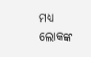ମଧ୍ୟ ଲୋକଙ୍କ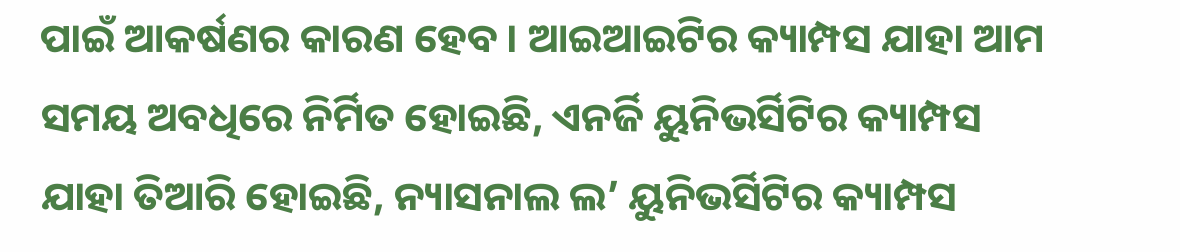ପାଇଁ ଆକର୍ଷଣର କାରଣ ହେବ । ଆଇଆଇଟିର କ୍ୟାମ୍ପସ ଯାହା ଆମ ସମୟ ଅବଧିରେ ନିର୍ମିତ ହୋଇଛି, ଏନର୍ଜି ୟୁନିଭର୍ସିଟିର କ୍ୟାମ୍ପସ ଯାହା ତିଆରି ହୋଇଛି, ନ୍ୟାସନାଲ ଲ’ ୟୁନିଭର୍ସିଟିର କ୍ୟାମ୍ପସ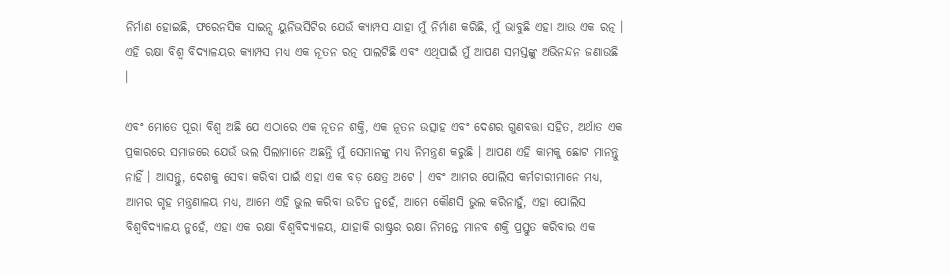ନିର୍ମାଣ ହୋଇଛି, ଫରେନସିକ ସାଇନ୍ସ ୟୁନିଭର୍ସିଟିର ଯେଉଁ କ୍ୟାମ୍ପସ ଯାହା ମୁଁ ନିର୍ମାଣ କରିଛି, ମୁଁ ଭାବୁଛି ଏହା ଆଉ ଏକ ରତ୍ନ । ଏହି ରକ୍ଷା ବିଶ୍ୱ ବିଦ୍ୟାଳୟର କ୍ୟାମ୍ପସ ମଧ୍ୟ ଏକ ନୂତନ ରତ୍ନ ପାଲଟିଛି ଏବଂ ଏଥିପାଇଁ ମୁଁ ଆପଣ ସମସ୍ତଙ୍କୁ ଅଭିନନ୍ଦନ ଜଣାଉଛି ।

ଏବଂ ମୋତେ ପୂରା ବିଶ୍ୱ ଅଛି ଯେ ଏଠାରେ ଏକ ନୂତନ ଶକ୍ତି, ଏକ ନୂତନ ଉତ୍ସାହ ଏବଂ ଦେଶର ଗୁଣବତ୍ତା ସହିତ, ଅର୍ଥାତ ଏକ ପ୍ରକାରରେ ସମାଜରେ ଯେଉଁ ଭଲ ପିଲାମାନେ ଅଛନ୍ତି ମୁଁ ସେମାନଙ୍କୁ ମଧ୍ୟ ନିମନ୍ତ୍ରଣ କରୁଛି । ଆପଣ ଏହି କାମକୁ ଛୋଟ ମାନନ୍ତୁ ନାହିଁ । ଆସନ୍ତୁ, ଦେଶକୁ ସେବା କରିବା ପାଇଁ ଏହା ଏକ ବଡ଼ କ୍ଷେତ୍ର ଅଟେ । ଏବଂ ଆମର ପୋଲିସ କର୍ମଚାରୀମାନେ ମଧ୍ୟ, ଆମର ଗୃହ ମନ୍ତ୍ରଣାଳୟ ମଧ୍ୟ, ଆମେ ଏହି ଭୁଲ କରିବା ଉଚିତ ନୁହେଁ, ଆମେ କୌଣସି ଭୁଲ କରିନାହୁଁ, ଏହା ପୋଲିସ ବିଶ୍ୱବିଦ୍ୟାଳୟ ନୁହେଁ, ଏହା ଏକ ରକ୍ଷା ବିଶ୍ୱବିଦ୍ୟାଳୟ, ଯାହାକି ରାଷ୍ଟ୍ରର ରକ୍ଷା ନିମନ୍ତେ ମାନବ ଶକ୍ତି ପ୍ରସ୍ତୁତ କରିବାର ଏକ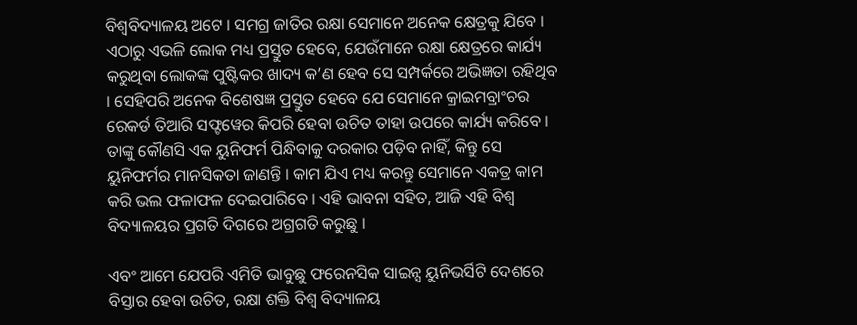ବିଶ୍ୱବିଦ୍ୟାଳୟ ଅଟେ । ସମଗ୍ର ଜାତିର ରକ୍ଷା ସେମାନେ ଅନେକ କ୍ଷେତ୍ରକୁ ଯିବେ । ଏଠାରୁ ଏଭଳି ଲୋକ ମଧ୍ୟ ପ୍ରସ୍ତୁତ ହେବେ, ଯେଉଁମାନେ ରକ୍ଷା କ୍ଷେତ୍ରରେ କାର୍ଯ୍ୟ କରୁଥିବା ଲୋକଙ୍କ ପୁଷ୍ଟିକର ଖାଦ୍ୟ କ’ଣ ହେବ ସେ ସମ୍ପର୍କରେ ଅଭିଜ୍ଞତା ରହିଥିବ । ସେହିପରି ଅନେକ ବିଶେଷଜ୍ଞ ପ୍ରସ୍ତୁତ ହେବେ ଯେ ସେମାନେ କ୍ରାଇମବ୍ରାଂଚର ରେକର୍ଡ ତିଆରି ସଫ୍ଟୱେର କିପରି ହେବା ଉଚିତ ତାହା ଉପରେ କାର୍ଯ୍ୟ କରିବେ । ତାଙ୍କୁ କୌଣସି ଏକ ୟୁନିଫର୍ମ ପିନ୍ଧିବାକୁ ଦରକାର ପଡ଼ିବ ନାହିଁ, କିନ୍ତୁ ସେ ୟୁନିଫର୍ମର ମାନସିକତା ଜାଣନ୍ତି । କାମ ଯିଏ ମଧ୍ୟ କରନ୍ତୁ ସେମାନେ ଏକତ୍ର କାମ କରି ଭଲ ଫଳାଫଳ ଦେଇପାରିବେ । ଏହି ଭାବନା ସହିତ, ଆଜି ଏହି ବିଶ୍ୱ ବିଦ୍ୟାଳୟର ପ୍ରଗତି ଦିଗରେ ଅଗ୍ରଗତି କରୁଛୁ ।

ଏବଂ ଆମେ ଯେପରି ଏମିତି ଭାବୁଛୁ ଫରେନସିକ ସାଇନ୍ସ ୟୁନିଭର୍ସିଟି ଦେଶରେ ବିସ୍ତାର ହେବା ଉଚିତ, ରକ୍ଷା ଶକ୍ତି ବିଶ୍ୱ ବିଦ୍ୟାଳୟ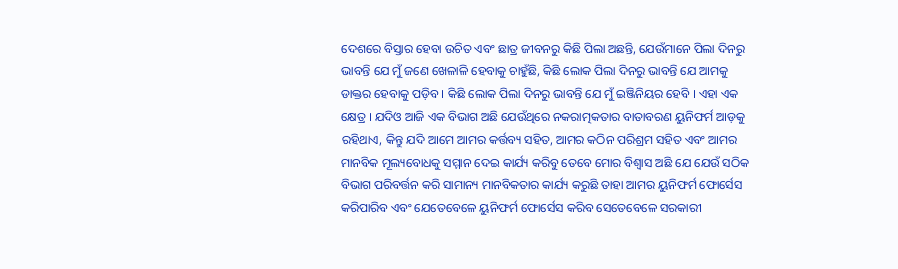ଦେଶରେ ବିସ୍ତାର ହେବା ଉଚିତ ଏବଂ ଛାତ୍ର ଜୀବନରୁ କିଛି ପିଲା ଅଛନ୍ତି, ଯେଉଁମାନେ ପିଲା ଦିନରୁ ଭାବନ୍ତି ଯେ ମୁଁ ଜଣେ ଖେଳାଳି ହେବାକୁ ଚାହୁଁଛି, କିଛି ଲୋକ ପିଲା ଦିନରୁ ଭାବନ୍ତି ଯେ ଆମକୁ ଡାକ୍ତର ହେବାକୁ ପଡ଼ିବ । କିଛି ଲୋକ ପିଲା ଦିନରୁ ଭାବନ୍ତି ଯେ ମୁଁ ଇଞ୍ଜିନିୟର ହେବି । ଏହା ଏକ କ୍ଷେତ୍ର । ଯଦିଓ ଆଜି ଏକ ବିଭାଗ ଅଛି ଯେଉଁଥିରେ ନକରାତ୍ମକତାର ବାତାବରଣ ୟୁନିଫର୍ମ ଆଡ଼କୁ ରହିଥାଏ, କିନ୍ତୁ ଯଦି ଆମେ ଆମର କର୍ତ୍ତବ୍ୟ ସହିତ, ଆମର କଠିନ ପରିଶ୍ରମ ସହିତ ଏବଂ ଆମର ମାନବିକ ମୂଲ୍ୟବୋଧକୁ ସମ୍ମାନ ଦେଇ କାର୍ଯ୍ୟ କରିବୁ ତେବେ ମୋର ବିଶ୍ୱାସ ଅଛି ଯେ ଯେଉଁ ସଠିକ ବିଭାଗ ପରିବର୍ତ୍ତନ କରି ସାମାନ୍ୟ ମାନବିକତାର କାର୍ଯ୍ୟ କରୁଛି ତାହା ଆମର ୟୁନିଫର୍ମ ଫୋର୍ସେସ କରିପାରିବ ଏବଂ ଯେତେବେଳେ ୟୁନିଫର୍ମ ଫୋର୍ସେସ କରିବ ସେତେବେଳେ ସରକାରୀ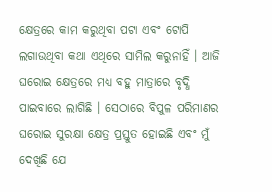କ୍ଷେତ୍ରରେ କାମ କରୁଥିବା ପଟା ଏବଂ ଟୋପି ଲଗାଉଥିବା କଥା ଏଥିରେ ସାମିଲ କରୁନାହିଁ । ଆଜି ଘରୋଇ କ୍ଷେତ୍ରରେ ମଧ୍ୟ ବହୁ ମାତ୍ରାରେ ବୃଦ୍ଧି ପାଇବାରେ ଲାଗିଛି । ସେଠାରେ ବିପୁଳ ପରିମାଣର ଘରୋଇ ସୁରକ୍ଷା କ୍ଷେତ୍ର ପ୍ରସ୍ତୁତ ହୋଇଛି ଏବଂ ମୁଁ ଦେଖିଛି ଯେ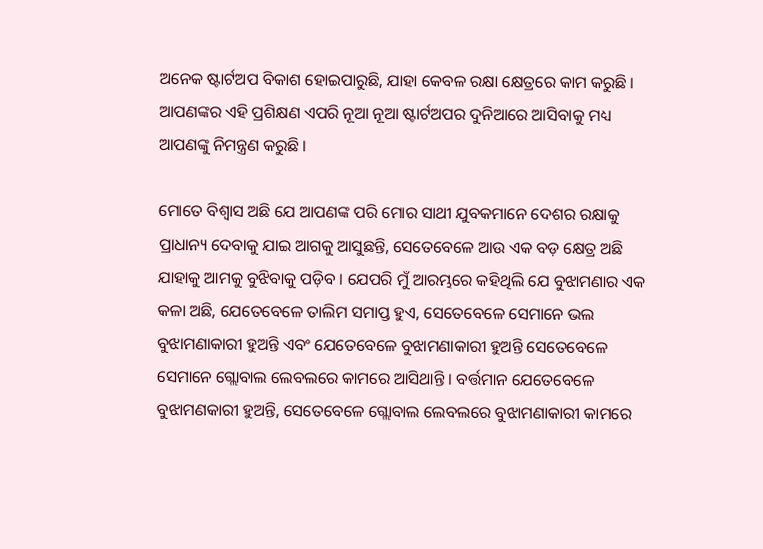ଅନେକ ଷ୍ଟାର୍ଟଅପ ବିକାଶ ହୋଇପାରୁଛି, ଯାହା କେବଳ ରକ୍ଷା କ୍ଷେତ୍ରରେ କାମ କରୁଛି । ଆପଣଙ୍କର ଏହି ପ୍ରଶିକ୍ଷଣ ଏପରି ନୂଆ ନୂଆ ଷ୍ଟାର୍ଟଅପର ଦୁନିଆରେ ଆସିବାକୁ ମଧ୍ୟ ଆପଣଙ୍କୁ ନିମନ୍ତ୍ରଣ କରୁଛି ।

ମୋତେ ବିଶ୍ୱାସ ଅଛି ଯେ ଆପଣଙ୍କ ପରି ମୋର ସାଥୀ ଯୁବକମାନେ ଦେଶର ରକ୍ଷାକୁ ପ୍ରାଧାନ୍ୟ ଦେବାକୁ ଯାଇ ଆଗକୁ ଆସୁଛନ୍ତି, ସେତେବେଳେ ଆଉ ଏକ ବଡ଼ କ୍ଷେତ୍ର ଅଛି ଯାହାକୁ ଆମକୁ ବୁଝିବାକୁ ପଡ଼ିବ । ଯେପରି ମୁଁ ଆରମ୍ଭରେ କହିଥିଲି ଯେ ବୁଝାମଣାର ଏକ କଳା ଅଛି, ଯେତେବେଳେ ତାଲିମ ସମାପ୍ତ ହୁଏ, ସେତେବେଳେ ସେମାନେ ଭଲ ବୁଝାମଣାକାରୀ ହୁଅନ୍ତି ଏବଂ ଯେତେବେଳେ ବୁଝାମଣାକାରୀ ହୁଅନ୍ତି ସେତେବେଳେ ସେମାନେ ଗ୍ଲୋବାଲ ଲେବଲରେ କାମରେ ଆସିଥାନ୍ତି । ବର୍ତ୍ତମାନ ଯେତେବେଳେ ବୁଝାମଣକାରୀ ହୁଅନ୍ତି, ସେତେବେଳେ ଗ୍ଲୋବାଲ ଲେବଲରେ ବୁଝାମଣାକାରୀ କାମରେ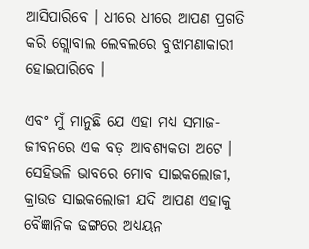ଆସିପାରିବେ । ଧୀରେ ଧୀରେ ଆପଣ ପ୍ରଗତି କରି ଗ୍ଲୋବାଲ ଲେବଲରେ ବୁଝାମଣାକାରୀ ହୋଇପାରିବେ ।

ଏବଂ ମୁଁ ମାନୁଛି ଯେ ଏହା ମଧ୍ୟ ସମାଜ- ଜୀବନରେ ଏକ ବଡ଼ ଆବଶ୍ୟକତା ଅଟେ । ସେହିଭଳି ଭାବରେ ମୋବ ସାଇକଲୋଜୀ, କ୍ରାଉଡ ସାଇକଲୋଜୀ ଯଦି ଆପଣ ଏହାକୁ ବୈଜ୍ଞାନିକ ଢଙ୍ଗରେ ଅଧ୍ୟୟନ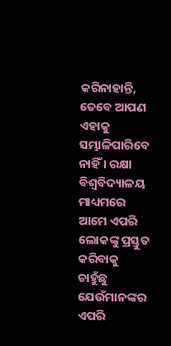କରିନାହାନ୍ତି, ତେବେ ଆପଣ ଏହାକୁ ସମ୍ଭାଳିପାରିବେ ନାହିଁ । ରକ୍ଷା ବିଶ୍ୱବିଦ୍ୟାଳୟ ମାଧ୍ୟମରେ ଆମେ ଏପରି ଲୋକଙ୍କୁ ପ୍ରସ୍ତୁତ କରିବାକୁ ଚାହୁଁଛୁ ଯେଉଁମାନଙ୍କର ଏପରି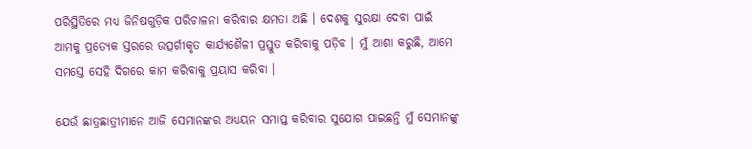ପରିସ୍ଥିତିରେ ମଧ୍ୟ ଜିନିଷଗୁଡ଼ିକ ପରିଚାଳନା କରିବାର କ୍ଷମତା ଅଛି । ଦେଶକୁ ସୁରକ୍ଷା ଦେବା ପାଇଁ ଆମକୁ ପ୍ରତ୍ୟେକ ସ୍ତରରେ ଉତ୍ସର୍ଗୀକୃତ କାର୍ଯ୍ୟଶୈଳୀ ପ୍ରସ୍ତୁତ କରିବାକୁ ପଡ଼ିବ । ମୁଁ ଆଶା କରୁଛି, ଆମେ ସମସ୍ତେ ସେହି ଦିଗରେ କାମ କରିବାକୁ ପ୍ରୟାସ କରିବା ।

ଯେଉଁ ଛାତ୍ରଛାତ୍ରୀମାନେ ଆଜି ସେମାନଙ୍କର ଅଧ୍ୟୟନ ସମାପ୍ତ କରିବାର ସୁଯୋଗ ପାଇଛନ୍ତି ମୁଁ ସେମାନଙ୍କୁ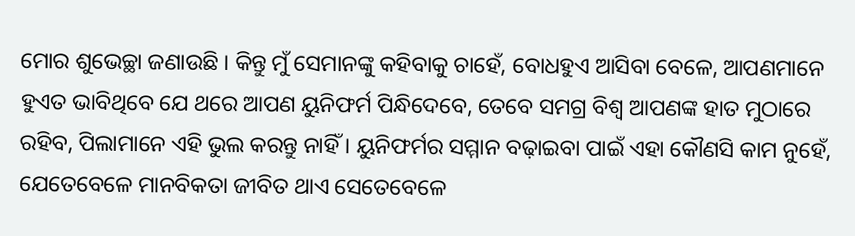ମୋର ଶୁଭେଚ୍ଛା ଜଣାଉଛି । କିନ୍ତୁ ମୁଁ ସେମାନଙ୍କୁ କହିବାକୁ ଚାହେଁ, ବୋଧହୁଏ ଆସିବା ବେଳେ, ଆପଣମାନେ ହୁଏତ ଭାବିଥିବେ ଯେ ଥରେ ଆପଣ ୟୁନିଫର୍ମ ପିନ୍ଧିଦେବେ, ତେବେ ସମଗ୍ର ବିଶ୍ୱ ଆପଣଙ୍କ ହାତ ମୁଠାରେ ରହିବ, ପିଲାମାନେ ଏହି ଭୁଲ କରନ୍ତୁ ନାହିଁ । ୟୁନିଫର୍ମର ସମ୍ମାନ ବଢ଼ାଇବା ପାଇଁ ଏହା କୌଣସି କାମ ନୁହେଁ, ଯେତେବେଳେ ମାନବିକତା ଜୀବିତ ଥାଏ ସେତେବେଳେ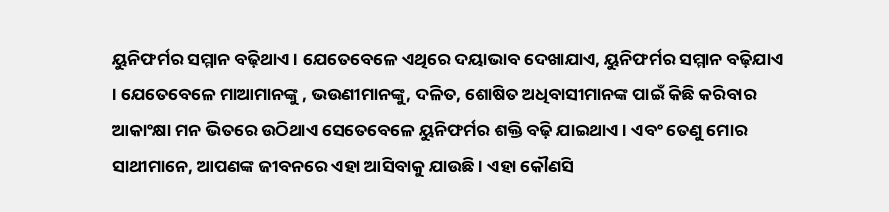ୟୁନିଫର୍ମର ସମ୍ମାନ ବଢ଼ିଥାଏ । ଯେତେବେଳେ ଏଥିରେ ଦୟାଭାବ ଦେଖାଯାଏ, ୟୁନିଫର୍ମର ସମ୍ମାନ ବଢ଼ିଯାଏ । ଯେତେବେଳେ ମାଆମାନଙ୍କୁ , ଭଉଣୀମାନଙ୍କୁ, ଦଳିତ, ଶୋଷିତ ଅଧିବାସୀମାନଙ୍କ ପାଇଁ କିଛି କରିବାର ଆକାଂକ୍ଷା ମନ ଭିତରେ ଉଠିଥାଏ ସେତେବେଳେ ୟୁନିଫର୍ମର ଶକ୍ତି ବଢ଼ି ଯାଇଥାଏ । ଏବଂ ତେଣୁ ମୋର ସାଥୀମାନେ, ଆପଣଙ୍କ ଜୀବନରେ ଏହା ଆସିବାକୁ ଯାଉଛି । ଏହା କୌଣସି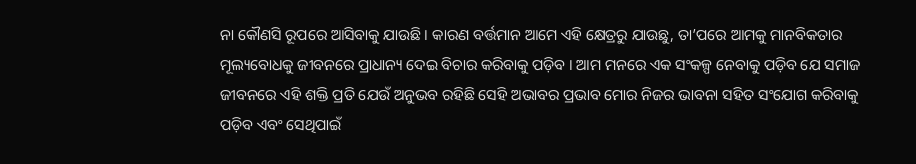ନା କୌଣସି ରୂପରେ ଆସିବାକୁ ଯାଉଛି । କାରଣ ବର୍ତ୍ତମାନ ଆମେ ଏହି କ୍ଷେତ୍ରରୁ ଯାଉଛୁ, ତା’ପରେ ଆମକୁ ମାନବିକତାର ମୂଲ୍ୟବୋଧକୁ ଜୀବନରେ ପ୍ରାଧାନ୍ୟ ଦେଇ ବିଚାର କରିବାକୁ ପଡ଼ିବ । ଆମ ମନରେ ଏକ ସଂକଳ୍ପ ନେବାକୁ ପଡ଼ିବ ଯେ ସମାଜ ଜୀବନରେ ଏହି ଶକ୍ତି ପ୍ରତି ଯେଉଁ ଅନୁଭବ ରହିଛି ସେହି ଅଭାବର ପ୍ରଭାବ ମୋର ନିଜର ଭାବନା ସହିତ ସଂଯୋଗ କରିବାକୁ ପଡ଼ିବ ଏବଂ ସେଥିପାଇଁ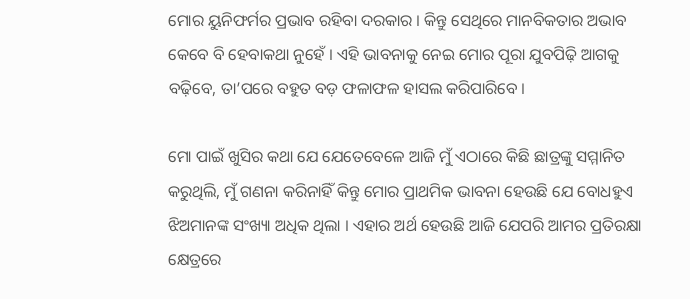ମୋର ୟୁନିଫର୍ମର ପ୍ରଭାବ ରହିବା ଦରକାର । କିନ୍ତୁ ସେଥିରେ ମାନବିକତାର ଅଭାବ କେବେ ବି ହେବାକଥା ନୁହେଁ । ଏହି ଭାବନାକୁ ନେଇ ମୋର ପୂରା ଯୁବପିଢ଼ି ଆଗକୁ ବଢ଼ିବେ, ତା’ପରେ ବହୁତ ବଡ଼ ଫଳାଫଳ ହାସଲ କରିପାରିବେ ।

ମୋ ପାଇଁ ଖୁସିର କଥା ଯେ ଯେତେବେଳେ ଆଜି ମୁଁ ଏଠାରେ କିଛି ଛାତ୍ରଙ୍କୁ ସମ୍ମାନିତ କରୁଥିଲି, ମୁଁ ଗଣନା କରିନାହିଁ କିନ୍ତୁ ମୋର ପ୍ରାଥମିକ ଭାବନା ହେଉଛି ଯେ ବୋଧହୁଏ ଝିଅମାନଙ୍କ ସଂଖ୍ୟା ଅଧିକ ଥିଲା । ଏହାର ଅର୍ଥ ହେଉଛି ଆଜି ଯେପରି ଆମର ପ୍ରତିରକ୍ଷା କ୍ଷେତ୍ରରେ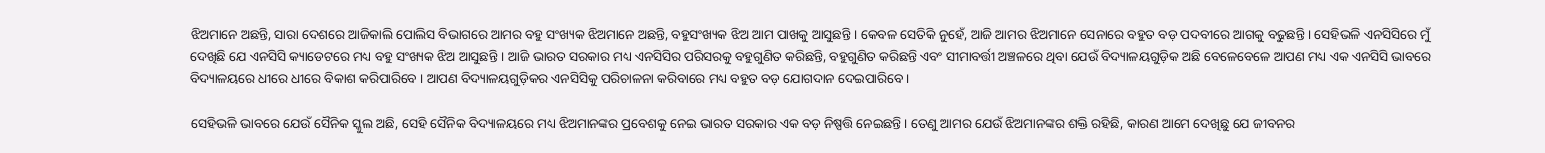ଝିଅମାନେ ଅଛନ୍ତି, ସାରା ଦେଶରେ ଆଜିକାଲି ପୋଲିସ ବିଭାଗରେ ଆମର ବହୁ ସଂଖ୍ୟକ ଝିଅମାନେ ଅଛନ୍ତି, ବହୁସଂଖ୍ୟକ ଝିଅ ଆମ ପାଖକୁ ଆସୁଛନ୍ତି । କେବଳ ସେତିକି ନୁହେଁ, ଆଜି ଆମର ଝିଅମାନେ ସେନାରେ ବହୁତ ବଡ଼ ପଦବୀରେ ଆଗକୁ ବଢୁଛନ୍ତି । ସେହିଭଳି ଏନସିସିରେ ମୁଁ ଦେଖିଛି ଯେ ଏନସିସି କ୍ୟାଡେଟରେ ମଧ୍ୟ ବହୁ ସଂଖ୍ୟକ ଝିଅ ଆସୁଛନ୍ତି । ଆଜି ଭାରତ ସରକାର ମଧ୍ୟ ଏନସିସିର ପରିସରକୁ ବହୁଗୁଣିତ କରିଛନ୍ତି, ବହୁଗୁଣିତ କରିଛନ୍ତି ଏବଂ ସୀମାବର୍ତ୍ତୀ ଅଞ୍ଚଳରେ ଥିବା ଯେଉଁ ବିଦ୍ୟାଳୟଗୁଡ଼ିକ ଅଛି ବେଳେବେଳେ ଆପଣ ମଧ୍ୟ ଏକ ଏନସିସି ଭାବରେ ବିଦ୍ୟାଳୟରେ ଧୀରେ ଧୀରେ ବିକାଶ କରିପାରିବେ । ଆପଣ ବିଦ୍ୟାଳୟଗୁଡ଼ିକର ଏନସିସିକୁ ପରିଚାଳନା କରିବାରେ ମଧ୍ୟ ବହୁତ ବଡ଼ ଯୋଗଦାନ ଦେଇପାରିବେ ।

ସେହିଭଳି ଭାବରେ ଯେଉଁ ସୈନିକ ସ୍କୁଲ ଅଛି, ସେହି ସୈନିକ ବିଦ୍ୟାଳୟରେ ମଧ୍ୟ ଝିଅମାନଙ୍କର ପ୍ରବେଶକୁ ନେଇ ଭାରତ ସରକାର ଏକ ବଡ଼ ନିଷ୍ପତ୍ତି ନେଇଛନ୍ତି । ତେଣୁ ଆମର ଯେଉଁ ଝିଅମାନଙ୍କର ଶକ୍ତି ରହିଛି, କାରଣ ଆମେ ଦେଖିଛୁ ଯେ ଜୀବନର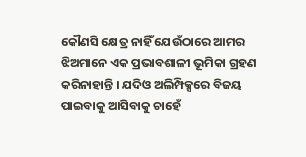କୌଣସି କ୍ଷେତ୍ର ନାହିଁ ଯେଉଁଠାରେ ଆମର ଝିଅମାନେ ଏକ ପ୍ରଭାବଶାଳୀ ଭୂମିକା ଗ୍ରହଣ କରିନାହାନ୍ତି । ଯଦିଓ ଅଲିମ୍ପିକ୍ସରେ ବିଜୟ ପାଇବାକୁ ଆସିବାକୁ ଚାହେଁ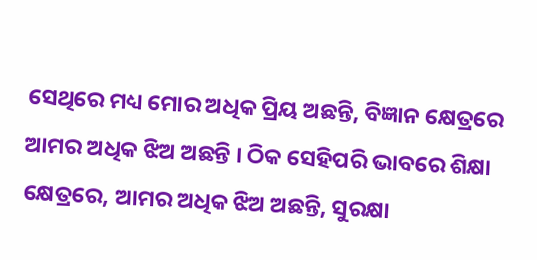ସେଥିରେ ମଧ୍ୟ ମୋର ଅଧିକ ପ୍ରିୟ ଅଛନ୍ତି, ବିଜ୍ଞାନ କ୍ଷେତ୍ରରେ ଆମର ଅଧିକ ଝିଅ ଅଛନ୍ତି । ଠିକ ସେହିପରି ଭାବରେ ଶିକ୍ଷା କ୍ଷେତ୍ରରେ, ଆମର ଅଧିକ ଝିଅ ଅଛନ୍ତି, ସୁରକ୍ଷା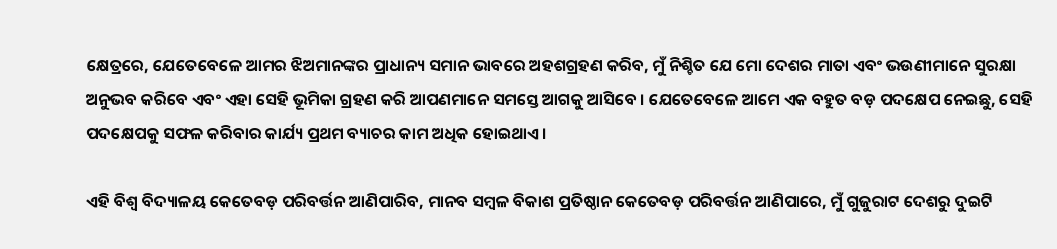କ୍ଷେତ୍ରରେ, ଯେତେବେଳେ ଆମର ଝିଅମାନଙ୍କର ପ୍ରାଧାନ୍ୟ ସମାନ ଭାବରେ ଅହଶଗ୍ରହଣ କରିବ, ମୁଁ ନିଶ୍ଚିତ ଯେ ମୋ ଦେଶର ମାତା ଏବଂ ଭଉଣୀମାନେ ସୁରକ୍ଷା ଅନୁଭବ କରିବେ ଏବଂ ଏହା ସେହି ଭୂମିକା ଗ୍ରହଣ କରି ଆପଣମାନେ ସମସ୍ତେ ଆଗକୁ ଆସିବେ । ଯେତେବେଳେ ଆମେ ଏକ ବହୁତ ବଡ଼ ପଦକ୍ଷେପ ନେଇଛୁ, ସେହି ପଦକ୍ଷେପକୁ ସଫଳ କରିବାର କାର୍ଯ୍ୟ ପ୍ରଥମ ବ୍ୟାଚର କାମ ଅଧିକ ହୋଇଥାଏ ।

ଏହି ବିଶ୍ୱ ବିଦ୍ୟାଳୟ କେତେବଡ଼ ପରିବର୍ତ୍ତନ ଆଣିପାରିବ, ମାନବ ସମ୍ବଳ ବିକାଶ ପ୍ରତିଷ୍ଠାନ କେତେବଡ଼ ପରିବର୍ତ୍ତନ ଆଣିପାରେ, ମୁଁ ଗୁଜୁରାଟ ଦେଶରୁ ଦୁଇଟି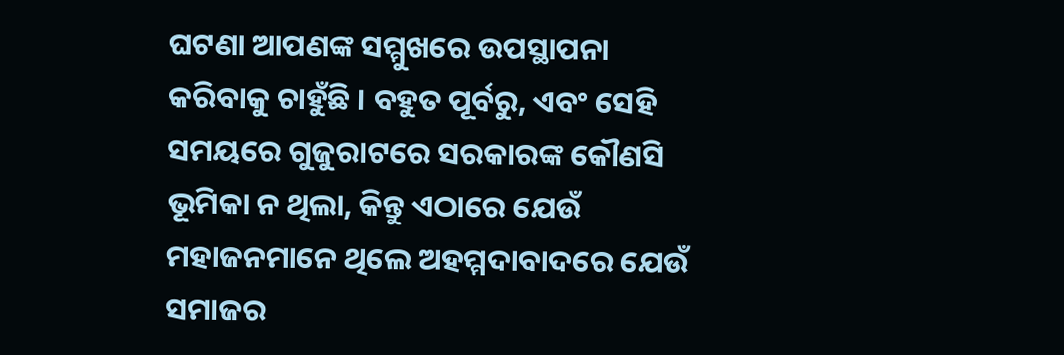ଘଟଣା ଆପଣଙ୍କ ସମ୍ମୁଖରେ ଉପସ୍ଥାପନା କରିବାକୁ ଚାହୁଁଛି । ବହୁତ ପୂର୍ବରୁ, ଏବଂ ସେହି ସମୟରେ ଗୁଜୁରାଟରେ ସରକାରଙ୍କ କୌଣସି ଭୂମିକା ନ ଥିଲା, କିନ୍ତୁ ଏଠାରେ ଯେଉଁ ମହାଜନମାନେ ଥିଲେ ଅହମ୍ମଦାବାଦରେ ଯେଉଁ ସମାଜର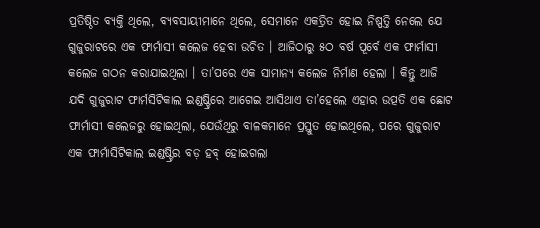ପ୍ରତିଷ୍ଠିତ ବ୍ୟକ୍ତି ଥିଲେ, ବ୍ୟବସାୟୀମାନେ ଥିଲେ, ସେମାନେ ଏକତ୍ରିତ ହୋଇ ନିଷ୍ପତ୍ତି ନେଲେ ଯେ ଗୁଜୁରାଟରେ ଏକ ଫାର୍ମାସୀ କଲେଜ ହେବା ଉଚିତ । ଆଜିଠାରୁ ୫ଠ ବର୍ଷ ପୂର୍ବେ ଏକ ଫାର୍ମାସୀ କଲେଜ ଗଠନ କରାଯାଇଥିଲା । ତା’ପରେ ଏକ ସାମାନ୍ୟ କଲେଜ ନିର୍ମାଣ ହେଲା । କିନ୍ତୁ ଆଜି ଯଦି ଗୁଜୁରାଟ ଫାର୍ମସିଟିକାଲ ଇଣ୍ଡଷ୍ଟ୍ରିରେ ଆଗେଇ ଆସିଥାଏ ତା’ହେଲେ ଏହାର ଉତ୍ପତି ଏକ ଛୋଟ ଫାର୍ମାସୀ କଲେଜରୁ ହୋଇଥିଲା, ଯେଉଁଥିରୁ ବାଳକମାନେ ପ୍ରସ୍ତୁତ ହୋଇଥିଲେ, ପରେ ଗୁଜୁରାଟ ଏକ ଫାର୍ମାସିଟିକାଲ ଇଣ୍ଡଷ୍ଟ୍ରିର ବଡ଼ ହବ୍ ହୋଇଗଲା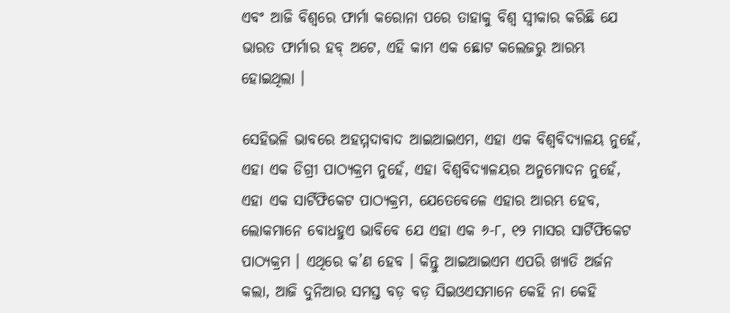ଏବଂ ଆଜି ବିଶ୍ୱରେ ଫାର୍ମା କରୋନା ପରେ ତାହାକୁ ବିଶ୍ୱ ସ୍ୱୀକାର କରିଛି ଯେ ଭାରତ ଫାର୍ମାର ହବ୍ ଅଟେ, ଏହି କାମ ଏକ ଛୋଟ କଲେଜରୁ ଆରମ୍ଭ ହୋଇଥିଲା ।

ସେହିଭଳି ଭାବରେ ଅହମ୍ମଦାବାଦ ଆଇଆଇଏମ, ଏହା ଏକ ବିଶ୍ୱବିଦ୍ୟାଳୟ ନୁହେଁ, ଏହା ଏକ ଡିଗ୍ରୀ ପାଠ୍ୟକ୍ରମ ନୁହେଁ, ଏହା ବିଶ୍ୱବିଦ୍ୟାଳୟର ଅନୁମୋଦନ ନୁହେଁ, ଏହା ଏକ ସାର୍ଟିଫିକେଟ ପାଠ୍ୟକ୍ରମ, ଯେତେବେଳେ ଏହାର ଆରମ୍ଭ ହେବ, ଲୋକମାନେ ବୋଧହୁଏ ଭାବିବେ ଯେ ଏହା ଏକ ୬-୮, ୧୨ ମାସର ସାର୍ଟିଫିକେଟ ପାଠ୍ୟକ୍ରମ । ଏଥିରେ କ’ଣ ହେବ । କିନ୍ତୁ ଆଇଆଇଏମ ଏପରି ଖ୍ୟାତି ଅର୍ଜନ କଲା, ଆଜି ଦୁନିଆର ସମସ୍ତ ବଡ଼ ବଡ଼ ସିଇଓଏସମାନେ କେହି ନା କେହି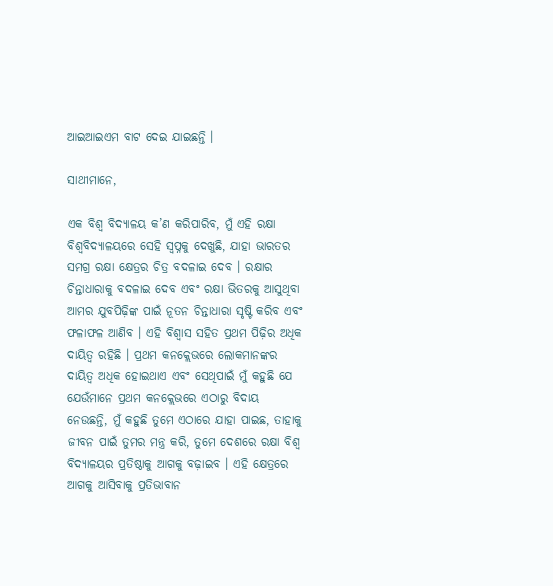ଆଇଆଇଏମ ବାଟ ଦେଇ ଯାଇଛନ୍ତି ।

ସାଥୀମାନେ,

ଏକ ବିଶ୍ୱ ବିଦ୍ୟାଳୟ କ’ଣ କରିପାରିବ, ମୁଁ ଏହି ରକ୍ଷା ବିଶ୍ୱବିଦ୍ୟାଳୟରେ ସେହି ସ୍ୱପ୍ନକୁ ଦେଖୁଛି, ଯାହା ଭାରତର ସମଗ୍ର ରକ୍ଷା କ୍ଷେତ୍ରର ଚିତ୍ର ବଦଳାଇ ଦେବ । ରକ୍ଷାର ଚିନ୍ତାଧାରାକୁ ବଦଳାଇ ଦେବ ଏବଂ ରକ୍ଷା ଭିତରକୁ ଆସୁଥିବା ଆମର ଯୁବପିଢ଼ିଙ୍କ ପାଇଁ ନୂତନ ଚିନ୍ତାଧାରା ସୃଷ୍ଟି କରିବ ଏବଂ ଫଳାଫଳ ଆଣିବ । ଏହି ବିଶ୍ୱାସ ସହିତ ପ୍ରଥମ ପିଢ଼ିର ଅଧିକ ଦାୟିତ୍ୱ ରହିଛି । ପ୍ରଥମ କନକ୍ଲେଭରେ ଲୋକମାନଙ୍କର ଦାୟିତ୍ୱ ଅଧିକ ହୋଇଥାଏ ଏବଂ ସେଥିପାଇଁ ମୁଁ କହୁଛି ଯେ ଯେଉଁମାନେ ପ୍ରଥମ କନକ୍ଲେଭରେ ଏଠାରୁ ବିଦାୟ ନେଉଛନ୍ତି, ମୁଁ କହୁଛି ତୁମେ ଏଠାରେ ଯାହା ପାଇଛ, ତାହାକୁ ଜୀବନ ପାଇଁ ତୁମର ମନ୍ତ୍ର କରି, ତୁମେ ଦେଶରେ ରକ୍ଷା ବିଶ୍ୱ ବିଦ୍ୟାଳୟର ପ୍ରତିଷ୍ଠାକୁ ଆଗକୁ ବଢ଼ାଇବ । ଏହି କ୍ଷେତ୍ରରେ ଆଗକୁ ଆସିବାକୁ ପ୍ରତିଭାବାନ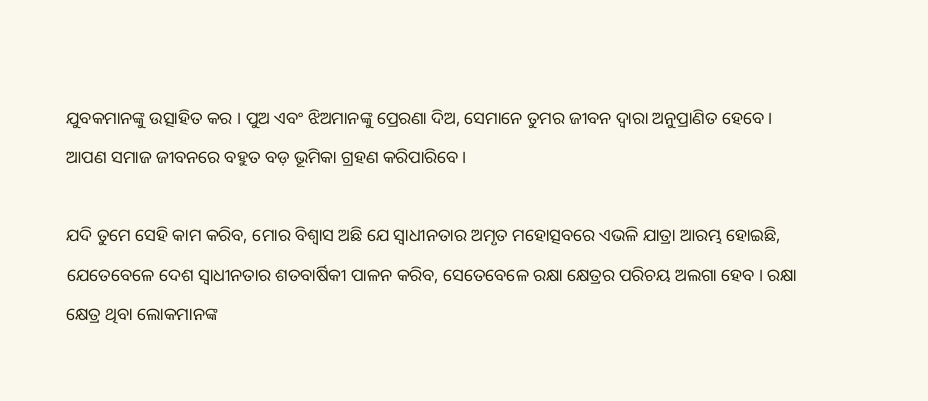ଯୁବକମାନଙ୍କୁ ଉତ୍ସାହିତ କର । ପୁଅ ଏବଂ ଝିଅମାନଙ୍କୁ ପ୍ରେରଣା ଦିଅ, ସେମାନେ ତୁମର ଜୀବନ ଦ୍ୱାରା ଅନୁପ୍ରାଣିତ ହେବେ । ଆପଣ ସମାଜ ଜୀବନରେ ବହୁତ ବଡ଼ ଭୂମିକା ଗ୍ରହଣ କରିପାରିବେ ।

ଯଦି ତୁମେ ସେହି କାମ କରିବ, ମୋର ବିଶ୍ୱାସ ଅଛି ଯେ ସ୍ୱାଧୀନତାର ଅମୃତ ମହୋତ୍ସବରେ ଏଭଳି ଯାତ୍ରା ଆରମ୍ଭ ହୋଇଛି, ଯେତେବେଳେ ଦେଶ ସ୍ୱାଧୀନତାର ଶତବାର୍ଷିକୀ ପାଳନ କରିବ, ସେତେବେଳେ ରକ୍ଷା କ୍ଷେତ୍ରର ପରିଚୟ ଅଲଗା ହେବ । ରକ୍ଷା କ୍ଷେତ୍ର ଥିବା ଲୋକମାନଙ୍କ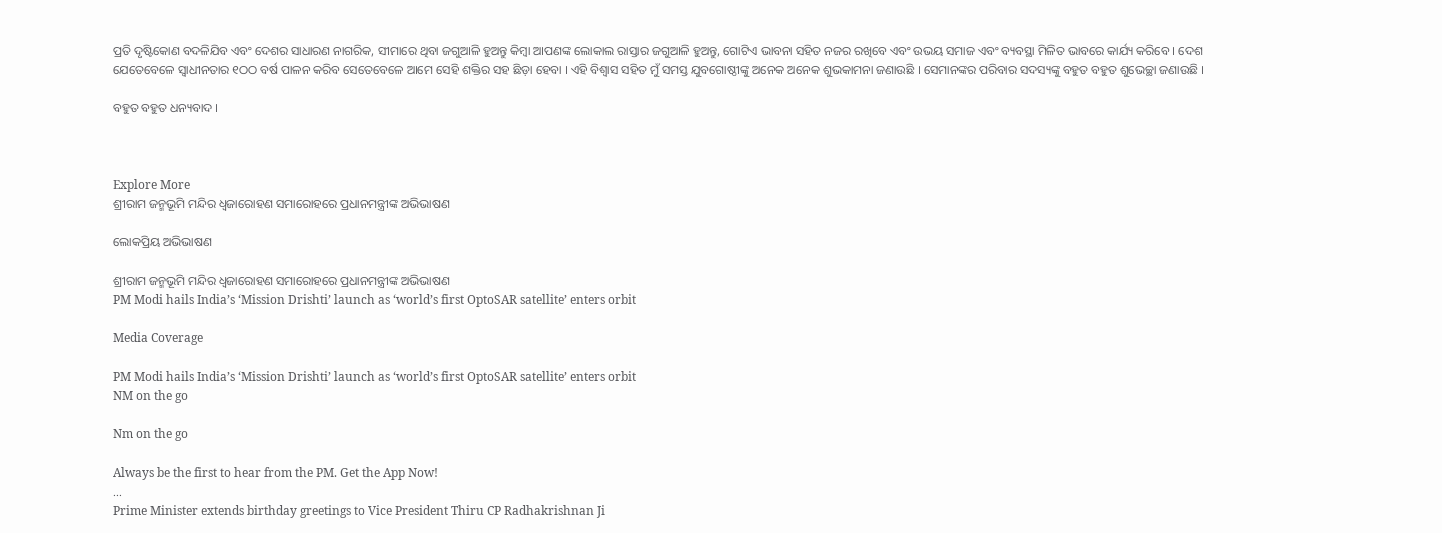ପ୍ରତି ଦୃଷ୍ଟିକୋଣ ବଦଳିଯିବ ଏବଂ ଦେଶର ସାଧାରଣ ନାଗରିକ, ସୀମାରେ ଥିବା ଜଗୁଆଳି ହୁଅନ୍ତୁ କିମ୍ବା ଆପଣଙ୍କ ଲୋକାଲ ରାସ୍ତାର ଜଗୁଆଳି ହୁଅନ୍ତୁ, ଗୋଟିଏ ଭାବନା ସହିତ ନଜର ରଖିବେ ଏବଂ ଉଭୟ ସମାଜ ଏବଂ ବ୍ୟବସ୍ଥା ମିଳିତ ଭାବରେ କାର୍ଯ୍ୟ କରିବେ । ଦେଶ ଯେତେବେଳେ ସ୍ୱାଧୀନତାର ୧ଠଠ ବର୍ଷ ପାଳନ କରିବ ସେତେବେଳେ ଆମେ ସେହି ଶକ୍ତିର ସହ ଛିଡ଼ା ହେବା । ଏହି ବିଶ୍ୱାସ ସହିତ ମୁଁ ସମସ୍ତ ଯୁବଗୋଷ୍ଠୀଙ୍କୁ ଅନେକ ଅନେକ ଶୁଭକାମନା ଜଣାଉଛି । ସେମାନଙ୍କର ପରିବାର ସଦସ୍ୟଙ୍କୁ ବହୁତ ବହୁତ ଶୁଭେଚ୍ଛା ଜଣାଉଛି ।

ବହୁତ ବହୁତ ଧନ୍ୟବାଦ ।



Explore More
ଶ୍ରୀରାମ ଜନ୍ମଭୂମି ମନ୍ଦିର ଧ୍ଵଜାରୋହଣ ସମାରୋହରେ ପ୍ରଧାନମନ୍ତ୍ରୀଙ୍କ ଅଭିଭାଷଣ

ଲୋକପ୍ରିୟ ଅଭିଭାଷଣ

ଶ୍ରୀରାମ ଜନ୍ମଭୂମି ମନ୍ଦିର ଧ୍ଵଜାରୋହଣ ସମାରୋହରେ ପ୍ରଧାନମନ୍ତ୍ରୀଙ୍କ ଅଭିଭାଷଣ
PM Modi hails India’s ‘Mission Drishti’ launch as ‘world’s first OptoSAR satellite’ enters orbit

Media Coverage

PM Modi hails India’s ‘Mission Drishti’ launch as ‘world’s first OptoSAR satellite’ enters orbit
NM on the go

Nm on the go

Always be the first to hear from the PM. Get the App Now!
...
Prime Minister extends birthday greetings to Vice President Thiru CP Radhakrishnan Ji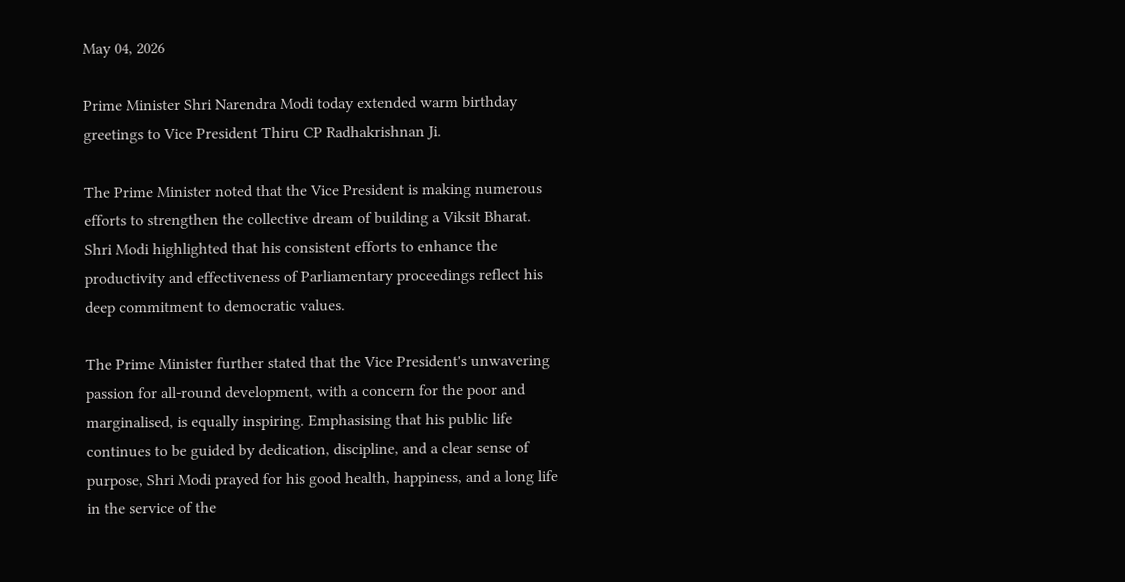May 04, 2026

Prime Minister Shri Narendra Modi today extended warm birthday greetings to Vice President Thiru CP Radhakrishnan Ji.

The Prime Minister noted that the Vice President is making numerous efforts to strengthen the collective dream of building a Viksit Bharat. Shri Modi highlighted that his consistent efforts to enhance the productivity and effectiveness of Parliamentary proceedings reflect his deep commitment to democratic values.

The Prime Minister further stated that the Vice President's unwavering passion for all-round development, with a concern for the poor and marginalised, is equally inspiring. Emphasising that his public life continues to be guided by dedication, discipline, and a clear sense of purpose, Shri Modi prayed for his good health, happiness, and a long life in the service of the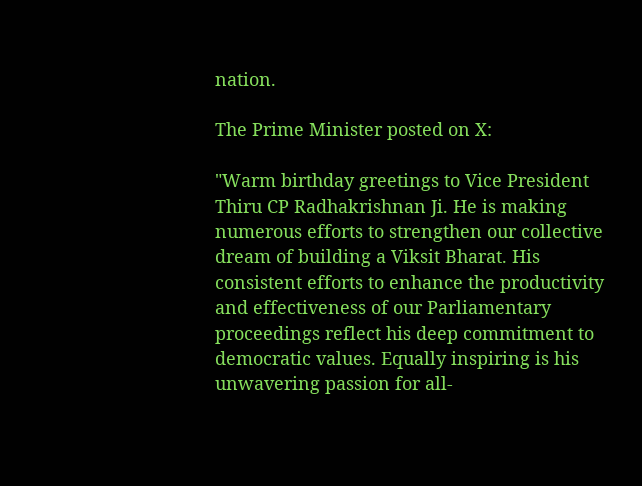nation.

The Prime Minister posted on X:

"Warm birthday greetings to Vice President Thiru CP Radhakrishnan Ji. He is making numerous efforts to strengthen our collective dream of building a Viksit Bharat. His consistent efforts to enhance the productivity and effectiveness of our Parliamentary proceedings reflect his deep commitment to democratic values. Equally inspiring is his unwavering passion for all-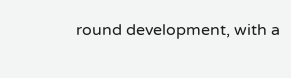round development, with a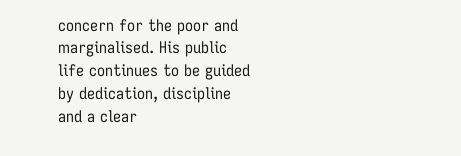concern for the poor and marginalised. His public life continues to be guided by dedication, discipline and a clear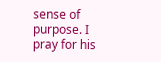sense of purpose. I pray for his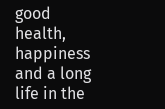good health, happiness and a long life in the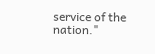service of the nation."